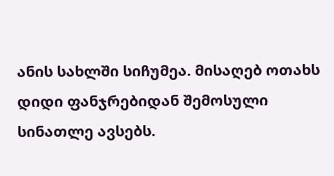ანის სახლში სიჩუმეა. მისაღებ ოთახს დიდი ფანჯრებიდან შემოსული სინათლე ავსებს.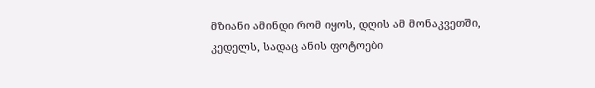მზიანი ამინდი რომ იყოს, დღის ამ მონაკვეთში, კედელს, სადაც ანის ფოტოები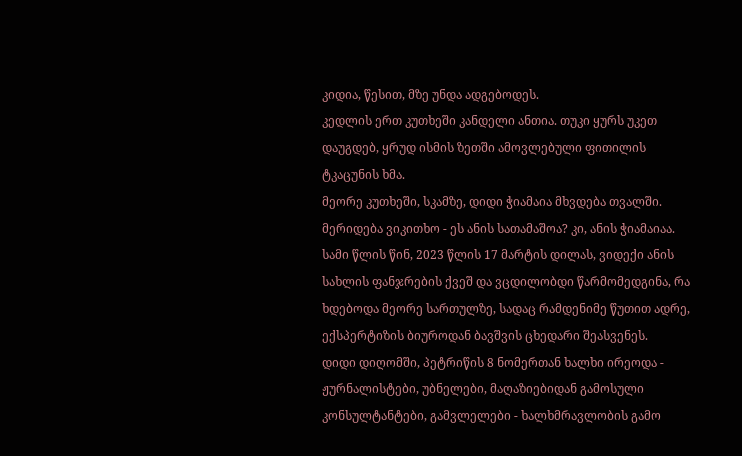კიდია, წესით, მზე უნდა ადგებოდეს.
კედლის ერთ კუთხეში კანდელი ანთია. თუკი ყურს უკეთ დაუგდებ, ყრუდ ისმის ზეთში ამოვლებული ფითილის ტკაცუნის ხმა.
მეორე კუთხეში, სკამზე, დიდი ჭიამაია მხვდება თვალში. მერიდება ვიკითხო - ეს ანის სათამაშოა? კი, ანის ჭიამაიაა.
სამი წლის წინ, 2023 წლის 17 მარტის დილას, ვიდექი ანის სახლის ფანჯრების ქვეშ და ვცდილობდი წარმომედგინა, რა ხდებოდა მეორე სართულზე, სადაც რამდენიმე წუთით ადრე, ექსპერტიზის ბიუროდან ბავშვის ცხედარი შეასვენეს.
დიდი დიღომში, პეტრიწის 8 ნომერთან ხალხი ირეოდა - ჟურნალისტები, უბნელები, მაღაზიებიდან გამოსული კონსულტანტები, გამვლელები - ხალხმრავლობის გამო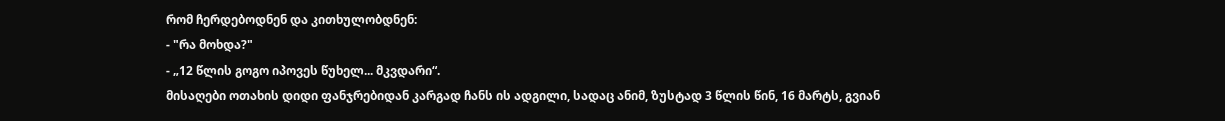რომ ჩერდებოდნენ და კითხულობდნენ:
- "რა მოხდა?"
- „12 წლის გოგო იპოვეს წუხელ... მკვდარი“.
მისაღები ოთახის დიდი ფანჯრებიდან კარგად ჩანს ის ადგილი, სადაც ანიმ, ზუსტად 3 წლის წინ, 16 მარტს, გვიან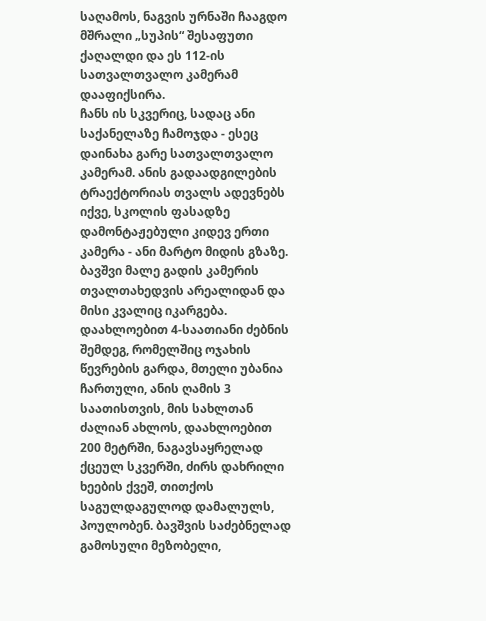საღამოს, ნაგვის ურნაში ჩააგდო მშრალი „სუპის“ შესაფუთი ქაღალდი და ეს 112-ის სათვალთვალო კამერამ დააფიქსირა.
ჩანს ის სკვერიც, სადაც ანი საქანელაზე ჩამოჯდა - ესეც დაინახა გარე სათვალთვალო კამერამ. ანის გადაადგილების ტრაექტორიას თვალს ადევნებს იქვე, სკოლის ფასადზე დამონტაჟებული კიდევ ერთი კამერა - ანი მარტო მიდის გზაზე.
ბავშვი მალე გადის კამერის თვალთახედვის არეალიდან და მისი კვალიც იკარგება.
დაახლოებით 4-საათიანი ძებნის შემდეგ, რომელშიც ოჯახის წევრების გარდა, მთელი უბანია ჩართული, ანის ღამის 3 საათისთვის, მის სახლთან ძალიან ახლოს, დაახლოებით 200 მეტრში, ნაგავსაყრელად ქცეულ სკვერში, ძირს დახრილი ხეების ქვეშ, თითქოს საგულდაგულოდ დამალულს, პოულობენ. ბავშვის საძებნელად გამოსული მეზობელი,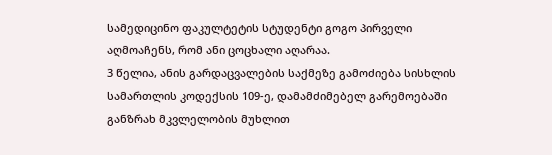სამედიცინო ფაკულტეტის სტუდენტი გოგო პირველი აღმოაჩენს, რომ ანი ცოცხალი აღარაა.
3 წელია, ანის გარდაცვალების საქმეზე გამოძიება სისხლის სამართლის კოდექსის 109-ე, დამამძიმებელ გარემოებაში განზრახ მკვლელობის მუხლით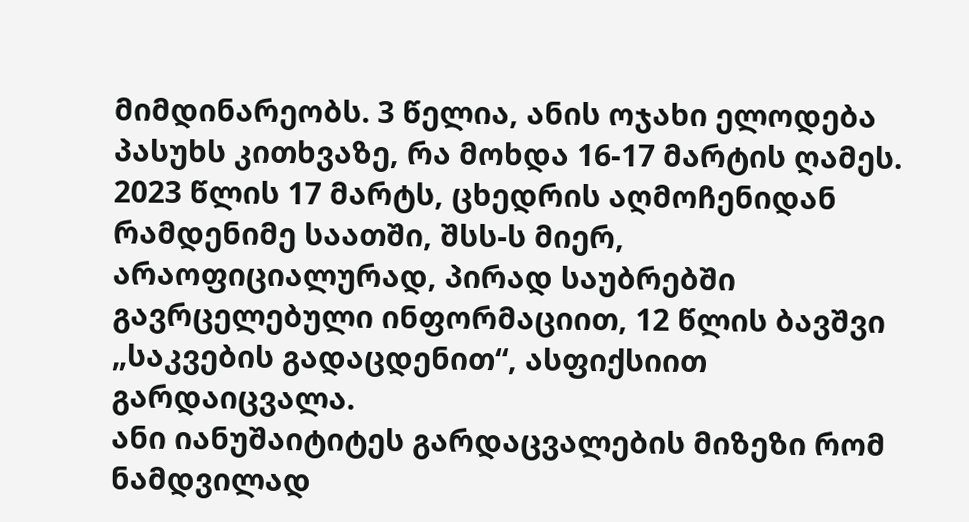მიმდინარეობს. 3 წელია, ანის ოჯახი ელოდება პასუხს კითხვაზე, რა მოხდა 16-17 მარტის ღამეს.
2023 წლის 17 მარტს, ცხედრის აღმოჩენიდან რამდენიმე საათში, შსს-ს მიერ, არაოფიციალურად, პირად საუბრებში გავრცელებული ინფორმაციით, 12 წლის ბავშვი „საკვების გადაცდენით“, ასფიქსიით გარდაიცვალა.
ანი იანუშაიტიტეს გარდაცვალების მიზეზი რომ ნამდვილად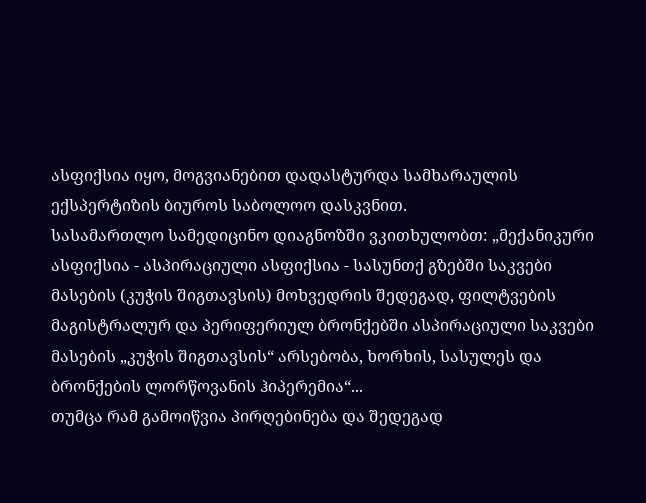ასფიქსია იყო, მოგვიანებით დადასტურდა სამხარაულის ექსპერტიზის ბიუროს საბოლოო დასკვნით.
სასამართლო სამედიცინო დიაგნოზში ვკითხულობთ: „მექანიკური ასფიქსია - ასპირაციული ასფიქსია - სასუნთქ გზებში საკვები მასების (კუჭის შიგთავსის) მოხვედრის შედეგად, ფილტვების მაგისტრალურ და პერიფერიულ ბრონქებში ასპირაციული საკვები მასების „კუჭის შიგთავსის“ არსებობა, ხორხის, სასულეს და ბრონქების ლორწოვანის ჰიპერემია“...
თუმცა რამ გამოიწვია პირღებინება და შედეგად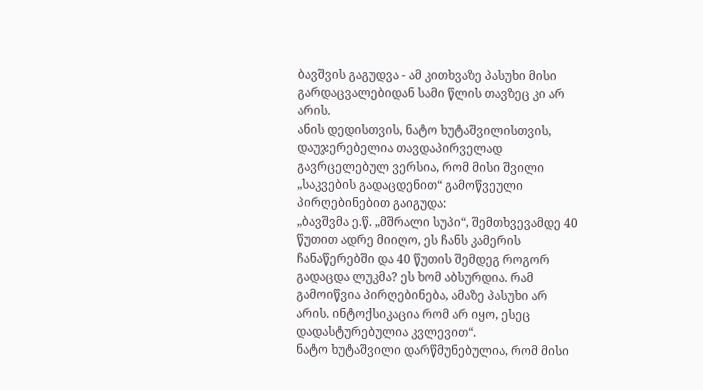ბავშვის გაგუდვა - ამ კითხვაზე პასუხი მისი გარდაცვალებიდან სამი წლის თავზეც კი არ არის.
ანის დედისთვის, ნატო ხუტაშვილისთვის, დაუჯერებელია თავდაპირველად გავრცელებულ ვერსია, რომ მისი შვილი „საკვების გადაცდენით“ გამოწვეული პირღებინებით გაიგუდა:
„ბავშვმა ე.წ. „მშრალი სუპი“, შემთხვევამდე 40 წუთით ადრე მიიღო, ეს ჩანს კამერის ჩანაწერებში და 40 წუთის შემდეგ როგორ გადაცდა ლუკმა? ეს ხომ აბსურდია. რამ გამოიწვია პირღებინება, ამაზე პასუხი არ არის. ინტოქსიკაცია რომ არ იყო, ესეც დადასტურებულია კვლევით“.
ნატო ხუტაშვილი დარწმუნებულია, რომ მისი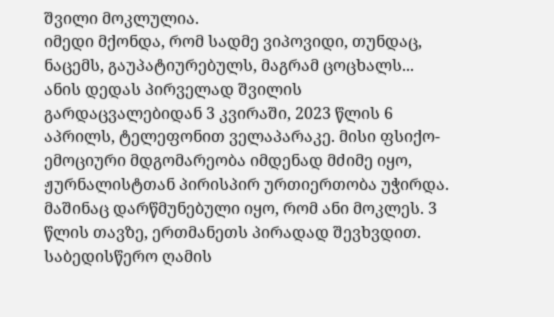შვილი მოკლულია.
იმედი მქონდა, რომ სადმე ვიპოვიდი, თუნდაც, ნაცემს, გაუპატიურებულს, მაგრამ ცოცხალს...
ანის დედას პირველად შვილის გარდაცვალებიდან 3 კვირაში, 2023 წლის 6 აპრილს, ტელეფონით ველაპარაკე. მისი ფსიქო-ემოციური მდგომარეობა იმდენად მძიმე იყო, ჟურნალისტთან პირისპირ ურთიერთობა უჭირდა. მაშინაც დარწმუნებული იყო, რომ ანი მოკლეს. 3 წლის თავზე, ერთმანეთს პირადად შევხვდით. საბედისწერო ღამის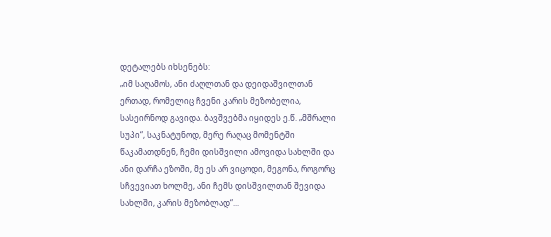დეტალებს იხსენებს:
„იმ საღამოს, ანი ძაღლთან და დეიდაშვილთან ერთად, რომელიც ჩვენი კარის მეზობელია, სასეირნოდ გავიდა. ბავშვებმა იყიდეს ე.წ. „მშრალი სუპი“, საკნატუნოდ, მერე რაღაც მომენტში წაკამათდნენ, ჩემი დისშვილი ამოვიდა სახლში და ანი დარჩა ეზოში, მე ეს არ ვიცოდი, მეგონა, როგორც სჩვევიათ ხოლმე, ანი ჩემს დისშვილთან შევიდა სახლში, კარის მეზობლად“...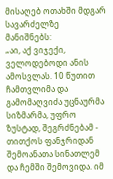მისაღებ ოთახში მდგარ სავარძელზე მანიშნებს:
„აი, აქ ვიჯექი, ველოდებოდი ანის ამოსვლას. 10 წუთით ჩამთვლიმა და გამომაღვიძა უცნაურმა სიზმარმა, უფრო ზუსტად, შეგრძნებამ - თითქოს ფანჯრიდან შემოანათა სინათლემ და ჩემში შემოვიდა. იმ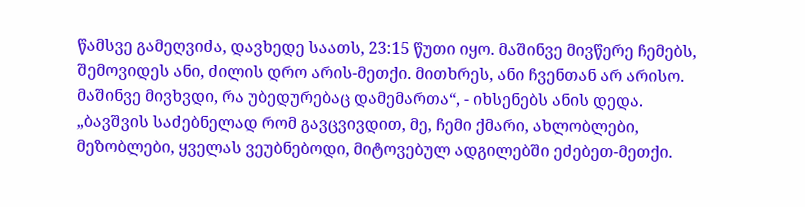წამსვე გამეღვიძა, დავხედე საათს, 23:15 წუთი იყო. მაშინვე მივწერე ჩემებს, შემოვიდეს ანი, ძილის დრო არის-მეთქი. მითხრეს, ანი ჩვენთან არ არისო. მაშინვე მივხვდი, რა უბედურებაც დამემართა“, - იხსენებს ანის დედა.
„ბავშვის საძებნელად რომ გავცვივდით, მე, ჩემი ქმარი, ახლობლები, მეზობლები, ყველას ვეუბნებოდი, მიტოვებულ ადგილებში ეძებეთ-მეთქი.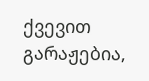ქვევით გარაჟებია,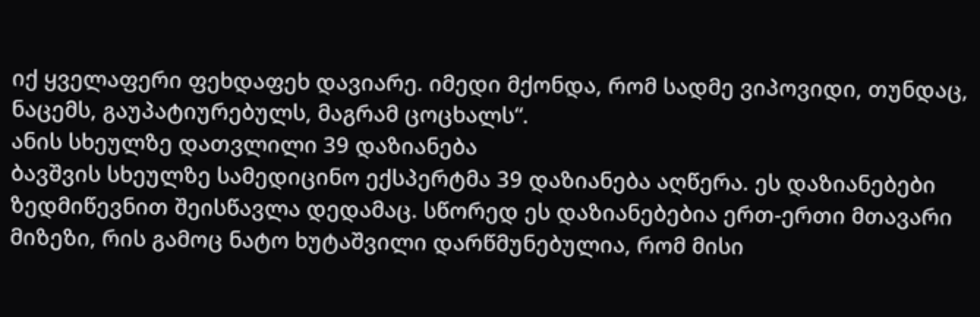იქ ყველაფერი ფეხდაფეხ დავიარე. იმედი მქონდა, რომ სადმე ვიპოვიდი, თუნდაც, ნაცემს, გაუპატიურებულს, მაგრამ ცოცხალს“.
ანის სხეულზე დათვლილი 39 დაზიანება
ბავშვის სხეულზე სამედიცინო ექსპერტმა 39 დაზიანება აღწერა. ეს დაზიანებები ზედმიწევნით შეისწავლა დედამაც. სწორედ ეს დაზიანებებია ერთ-ერთი მთავარი მიზეზი, რის გამოც ნატო ხუტაშვილი დარწმუნებულია, რომ მისი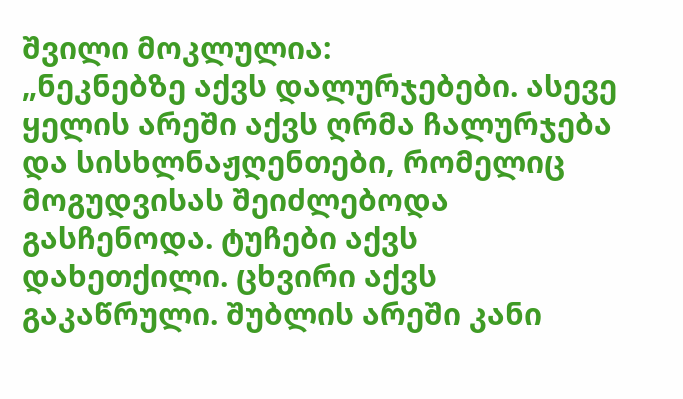შვილი მოკლულია:
„ნეკნებზე აქვს დალურჯებები. ასევე ყელის არეში აქვს ღრმა ჩალურჯება და სისხლნაჟღენთები, რომელიც მოგუდვისას შეიძლებოდა გასჩენოდა. ტუჩები აქვს დახეთქილი. ცხვირი აქვს გაკაწრული. შუბლის არეში კანი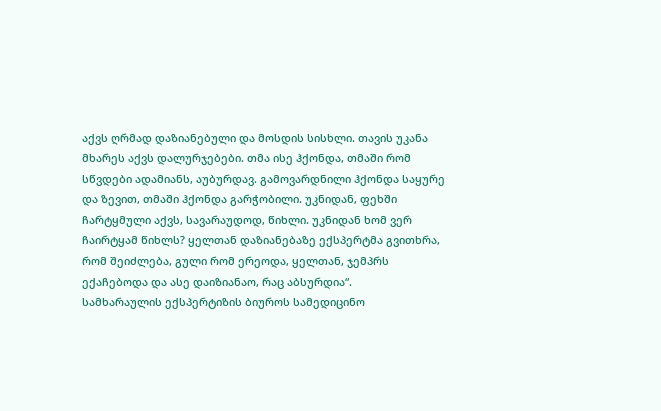აქვს ღრმად დაზიანებული და მოსდის სისხლი. თავის უკანა მხარეს აქვს დალურჯებები. თმა ისე ჰქონდა, თმაში რომ სწვდები ადამიანს, აუბურდავ. გამოვარდნილი ჰქონდა საყურე და ზევით, თმაში ჰქონდა გარჭობილი. უკნიდან, ფეხში ჩარტყმული აქვს, სავარაუდოდ, წიხლი. უკნიდან ხომ ვერ ჩაირტყამ წიხლს? ყელთან დაზიანებაზე ექსპერტმა გვითხრა, რომ შეიძლება, გული რომ ერეოდა, ყელთან, ჯემპრს ექაჩებოდა და ასე დაიზიანაო, რაც აბსურდია“.
სამხარაულის ექსპერტიზის ბიუროს სამედიცინო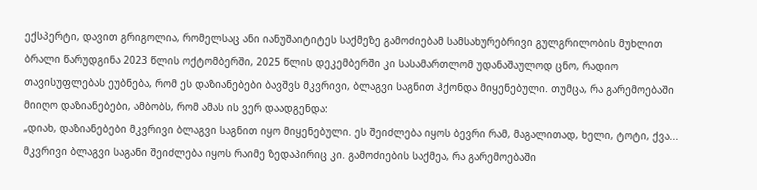ექსპერტი, დავით გრიგოლია, რომელსაც ანი იანუშაიტიტეს საქმეზე გამოძიებამ სამსახურებრივი გულგრილობის მუხლით ბრალი წარუდგინა 2023 წლის ოქტომბერში, 2025 წლის დეკემბერში კი სასამართლომ უდანაშაულოდ ცნო, რადიო თავისუფლებას ეუბნება, რომ ეს დაზიანებები ბავშვს მკვრივი, ბლაგვი საგნით ჰქონდა მიყენებული. თუმცა, რა გარემოებაში მიიღო დაზიანებები, ამბობს, რომ ამას ის ვერ დაადგენდა:
„დიახ, დაზიანებები მკვრივი ბლაგვი საგნით იყო მიყენებული. ეს შეიძლება იყოს ბევრი რამ, მაგალითად, ხელი, ტოტი, ქვა... მკვრივი ბლაგვი საგანი შეიძლება იყოს რაიმე ზედაპირიც კი. გამოძიების საქმეა, რა გარემოებაში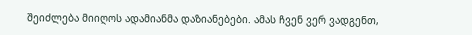შეიძლება მიიღოს ადამიანმა დაზიანებები. ამას ჩვენ ვერ ვადგენთ,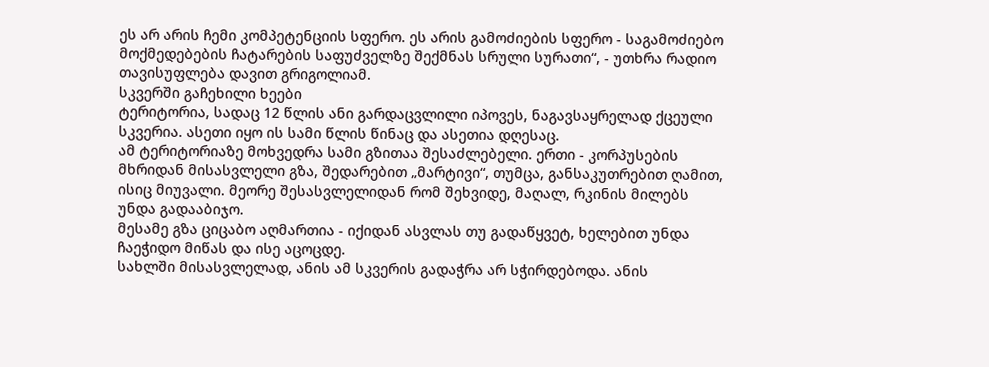ეს არ არის ჩემი კომპეტენციის სფერო. ეს არის გამოძიების სფერო - საგამოძიებო მოქმედებების ჩატარების საფუძველზე შექმნას სრული სურათი“, - უთხრა რადიო თავისუფლება დავით გრიგოლიამ.
სკვერში გაჩეხილი ხეები
ტერიტორია, სადაც 12 წლის ანი გარდაცვლილი იპოვეს, ნაგავსაყრელად ქცეული სკვერია. ასეთი იყო ის სამი წლის წინაც და ასეთია დღესაც.
ამ ტერიტორიაზე მოხვედრა სამი გზითაა შესაძლებელი. ერთი - კორპუსების მხრიდან მისასვლელი გზა, შედარებით „მარტივი“, თუმცა, განსაკუთრებით ღამით, ისიც მიუვალი. მეორე შესასვლელიდან რომ შეხვიდე, მაღალ, რკინის მილებს უნდა გადააბიჯო.
მესამე გზა ციცაბო აღმართია - იქიდან ასვლას თუ გადაწყვეტ, ხელებით უნდა ჩაეჭიდო მიწას და ისე აცოცდე.
სახლში მისასვლელად, ანის ამ სკვერის გადაჭრა არ სჭირდებოდა. ანის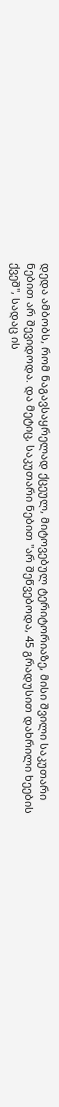დედა ამბობს, რომ ნაგავსაყრელად ქცეულ, მიტოვებულ ტერიტორიაზე, მისი შვილი საკუთარი ნებით არ შევიდოდა. და მეტიც, საკუთარი ნებით "არ შეწვებოდა, 45 გრადუსით დახრილი ხეების ქვეშ", სადაც ის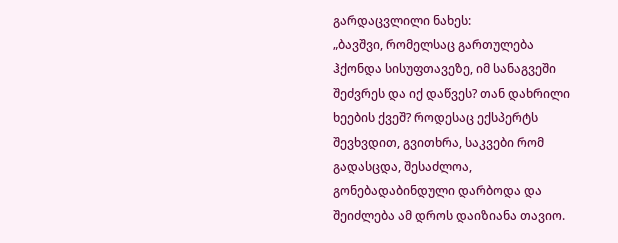გარდაცვლილი ნახეს:
„ბავშვი, რომელსაც გართულება ჰქონდა სისუფთავეზე, იმ სანაგვეში შეძვრეს და იქ დაწვეს? თან დახრილი ხეების ქვეშ? როდესაც ექსპერტს შევხვდით, გვითხრა, საკვები რომ გადასცდა, შესაძლოა, გონებადაბინდული დარბოდა და შეიძლება ამ დროს დაიზიანა თავიო.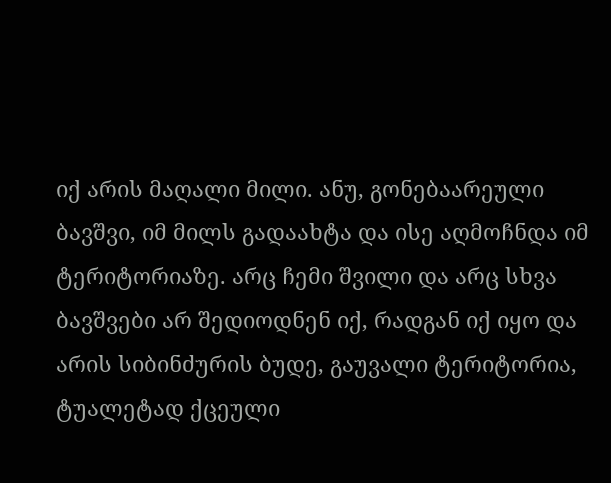იქ არის მაღალი მილი. ანუ, გონებაარეული ბავშვი, იმ მილს გადაახტა და ისე აღმოჩნდა იმ ტერიტორიაზე. არც ჩემი შვილი და არც სხვა ბავშვები არ შედიოდნენ იქ, რადგან იქ იყო და არის სიბინძურის ბუდე, გაუვალი ტერიტორია, ტუალეტად ქცეული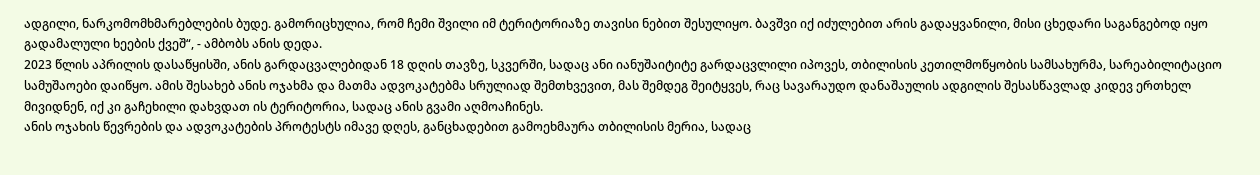ადგილი, ნარკომომხმარებლების ბუდე. გამორიცხულია, რომ ჩემი შვილი იმ ტერიტორიაზე თავისი ნებით შესულიყო. ბავშვი იქ იძულებით არის გადაყვანილი, მისი ცხედარი საგანგებოდ იყო გადამალული ხეების ქვეშ“, - ამბობს ანის დედა.
2023 წლის აპრილის დასაწყისში, ანის გარდაცვალებიდან 18 დღის თავზე, სკვერში, სადაც ანი იანუშაიტიტე გარდაცვლილი იპოვეს, თბილისის კეთილმოწყობის სამსახურმა, სარეაბილიტაციო სამუშაოები დაიწყო. ამის შესახებ ანის ოჯახმა და მათმა ადვოკატებმა სრულიად შემთხვევით, მას შემდეგ შეიტყვეს, რაც სავარაუდო დანაშაულის ადგილის შესასწავლად კიდევ ერთხელ მივიდნენ, იქ კი გაჩეხილი დახვდათ ის ტერიტორია, სადაც ანის გვამი აღმოაჩინეს.
ანის ოჯახის წევრების და ადვოკატების პროტესტს იმავე დღეს, განცხადებით გამოეხმაურა თბილისის მერია, სადაც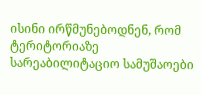ისინი ირწმუნებოდნენ, რომ ტერიტორიაზე სარეაბილიტაციო სამუშაოები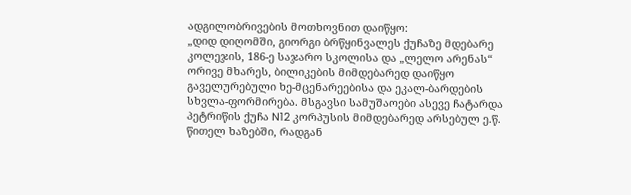ადგილობრივების მოთხოვნით დაიწყო:
„დიდ დიღომში, გიორგი ბრწყინვალეს ქუჩაზე მდებარე კოლეჯის, 186-ე საჯარო სკოლისა და „ლელო არენას“ ორივე მხარეს, ბილიკების მიმდებარედ დაიწყო გაველურებული ხე-მცენარეებისა და ეკალ-ბარდების სხვლა-ფორმირება. მსგავსი სამუშაოები ასევე ჩატარდა პეტრიწის ქუჩა N12 კორპუსის მიმდებარედ არსებულ ე.წ. წითელ ხაზებში, რადგან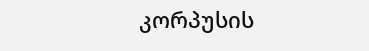კორპუსის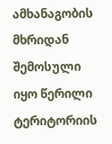ამხანაგობის მხრიდან შემოსული იყო წერილი ტერიტორიის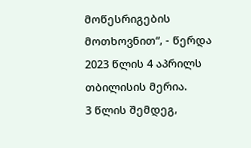მოწესრიგების მოთხოვნით“, - წერდა 2023 წლის 4 აპრილს თბილისის მერია.
3 წლის შემდეგ,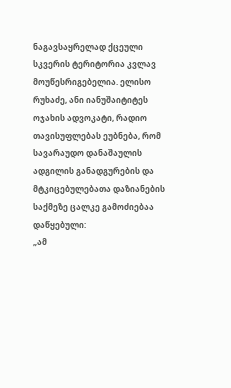ნაგავსაყრელად ქცეული სკვერის ტერიტორია კვლავ მოუწესრიგებელია. ელისო რუხაძე, ანი იანუშაიტიტეს ოჯახის ადვოკატი, რადიო თავისუფლებას ეუბნება, რომ სავარაუდო დანაშაულის ადგილის განადგურების და მტკიცებულებათა დაზიანების საქმეზე ცალკე გამოძიებაა დაწყებული:
„ამ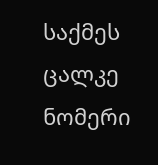საქმეს ცალკე ნომერი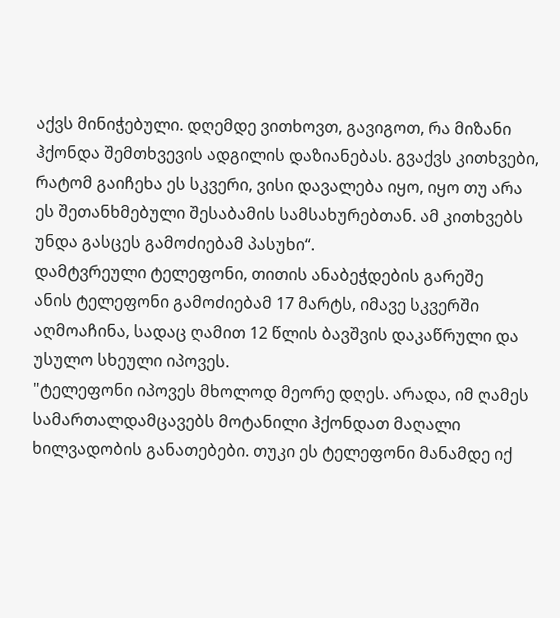აქვს მინიჭებული. დღემდე ვითხოვთ, გავიგოთ, რა მიზანი ჰქონდა შემთხვევის ადგილის დაზიანებას. გვაქვს კითხვები, რატომ გაიჩეხა ეს სკვერი, ვისი დავალება იყო, იყო თუ არა ეს შეთანხმებული შესაბამის სამსახურებთან. ამ კითხვებს უნდა გასცეს გამოძიებამ პასუხი“.
დამტვრეული ტელეფონი, თითის ანაბეჭდების გარეშე
ანის ტელეფონი გამოძიებამ 17 მარტს, იმავე სკვერში აღმოაჩინა, სადაც ღამით 12 წლის ბავშვის დაკაწრული და უსულო სხეული იპოვეს.
"ტელეფონი იპოვეს მხოლოდ მეორე დღეს. არადა, იმ ღამეს სამართალდამცავებს მოტანილი ჰქონდათ მაღალი ხილვადობის განათებები. თუკი ეს ტელეფონი მანამდე იქ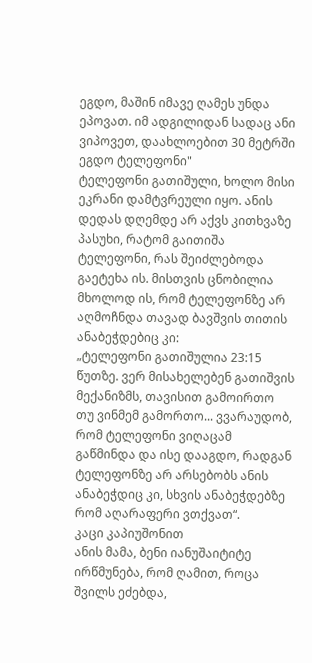ეგდო, მაშინ იმავე ღამეს უნდა ეპოვათ. იმ ადგილიდან სადაც ანი ვიპოვეთ, დაახლოებით 30 მეტრში ეგდო ტელეფონი"
ტელეფონი გათიშული, ხოლო მისი ეკრანი დამტვრეული იყო. ანის დედას დღემდე არ აქვს კითხვაზე პასუხი, რატომ გაითიშა ტელეფონი, რას შეიძლებოდა გაეტეხა ის. მისთვის ცნობილია მხოლოდ ის, რომ ტელეფონზე არ აღმოჩნდა თავად ბავშვის თითის ანაბეჭდებიც კი:
„ტელეფონი გათიშულია 23:15 წუთზე. ვერ მისახელებენ გათიშვის მექანიზმს, თავისით გამოირთო თუ ვინმემ გამორთო... ვვარაუდობ, რომ ტელეფონი ვიღაცამ გაწმინდა და ისე დააგდო, რადგან ტელეფონზე არ არსებობს ანის ანაბეჭდიც კი, სხვის ანაბეჭდებზე რომ აღარაფერი ვთქვათ“.
კაცი კაპიუშონით
ანის მამა, ბენი იანუშაიტიტე ირწმუნება, რომ ღამით, როცა შვილს ეძებდა,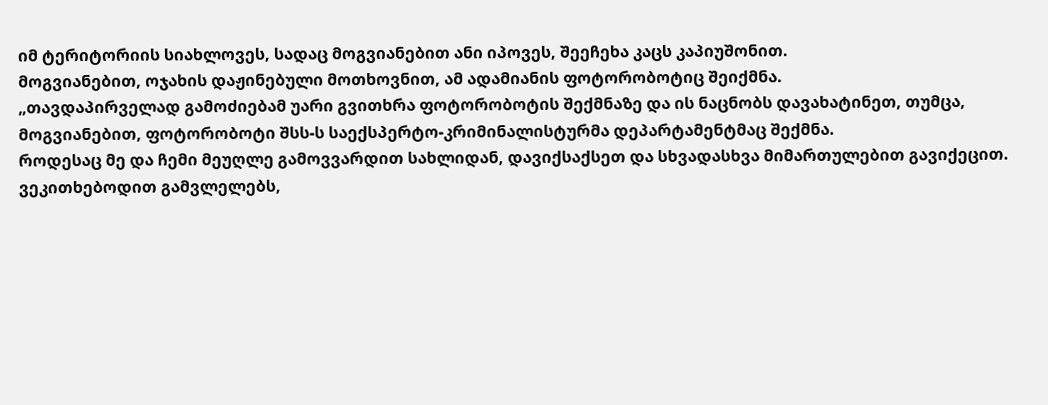იმ ტერიტორიის სიახლოვეს, სადაც მოგვიანებით ანი იპოვეს, შეეჩეხა კაცს კაპიუშონით.
მოგვიანებით, ოჯახის დაჟინებული მოთხოვნით, ამ ადამიანის ფოტორობოტიც შეიქმნა.
„თავდაპირველად გამოძიებამ უარი გვითხრა ფოტორობოტის შექმნაზე და ის ნაცნობს დავახატინეთ, თუმცა, მოგვიანებით, ფოტორობოტი შსს-ს საექსპერტო-კრიმინალისტურმა დეპარტამენტმაც შექმნა.
როდესაც მე და ჩემი მეუღლე გამოვვარდით სახლიდან, დავიქსაქსეთ და სხვადასხვა მიმართულებით გავიქეცით. ვეკითხებოდით გამვლელებს,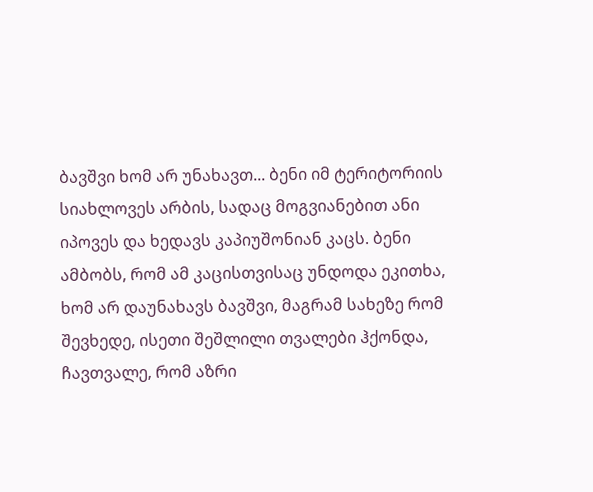ბავშვი ხომ არ უნახავთ... ბენი იმ ტერიტორიის სიახლოვეს არბის, სადაც მოგვიანებით ანი იპოვეს და ხედავს კაპიუშონიან კაცს. ბენი ამბობს, რომ ამ კაცისთვისაც უნდოდა ეკითხა, ხომ არ დაუნახავს ბავშვი, მაგრამ სახეზე რომ შევხედე, ისეთი შეშლილი თვალები ჰქონდა, ჩავთვალე, რომ აზრი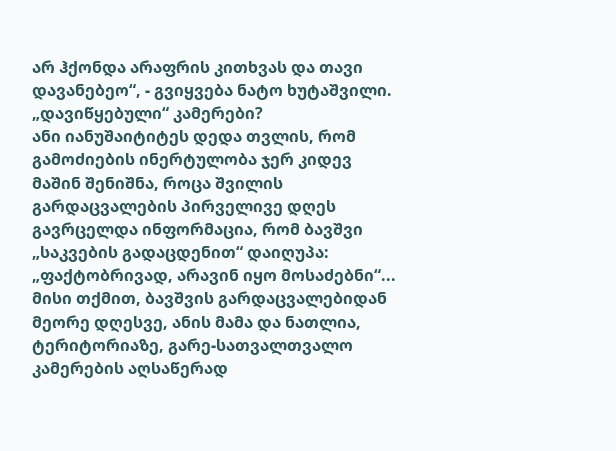არ ჰქონდა არაფრის კითხვას და თავი დავანებეო“, - გვიყვება ნატო ხუტაშვილი.
„დავიწყებული“ კამერები?
ანი იანუშაიტიტეს დედა თვლის, რომ გამოძიების ინერტულობა ჯერ კიდევ მაშინ შენიშნა, როცა შვილის გარდაცვალების პირველივე დღეს გავრცელდა ინფორმაცია, რომ ბავშვი „საკვების გადაცდენით“ დაიღუპა:
„ფაქტობრივად, არავინ იყო მოსაძებნი“...
მისი თქმით, ბავშვის გარდაცვალებიდან მეორე დღესვე, ანის მამა და ნათლია, ტერიტორიაზე, გარე-სათვალთვალო კამერების აღსაწერად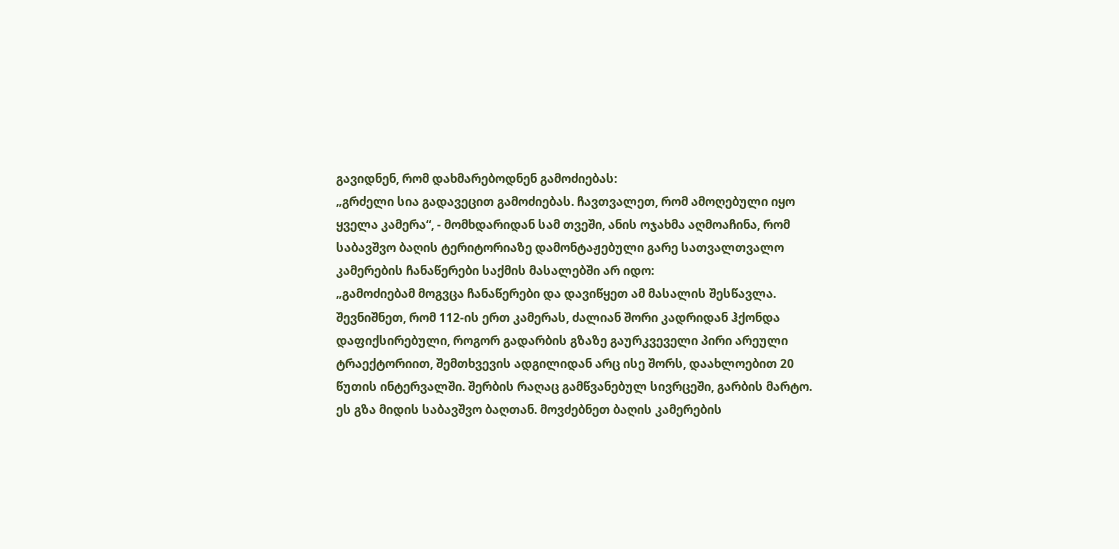გავიდნენ, რომ დახმარებოდნენ გამოძიებას:
„გრძელი სია გადავეცით გამოძიებას. ჩავთვალეთ, რომ ამოღებული იყო ყველა კამერა“, - მომხდარიდან სამ თვეში, ანის ოჯახმა აღმოაჩინა, რომ საბავშვო ბაღის ტერიტორიაზე დამონტაჟებული გარე სათვალთვალო კამერების ჩანაწერები საქმის მასალებში არ იდო:
„გამოძიებამ მოგვცა ჩანაწერები და დავიწყეთ ამ მასალის შესწავლა. შევნიშნეთ, რომ 112-ის ერთ კამერას, ძალიან შორი კადრიდან ჰქონდა დაფიქსირებული, როგორ გადარბის გზაზე გაურკვეველი პირი არეული ტრაექტორიით, შემთხვევის ადგილიდან არც ისე შორს, დაახლოებით 20 წუთის ინტერვალში. შერბის რაღაც გამწვანებულ სივრცეში, გარბის მარტო.
ეს გზა მიდის საბავშვო ბაღთან. მოვძებნეთ ბაღის კამერების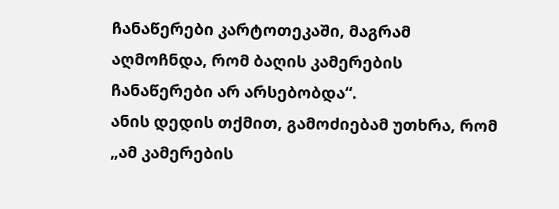ჩანაწერები კარტოთეკაში, მაგრამ აღმოჩნდა, რომ ბაღის კამერების ჩანაწერები არ არსებობდა“.
ანის დედის თქმით, გამოძიებამ უთხრა, რომ „ამ კამერების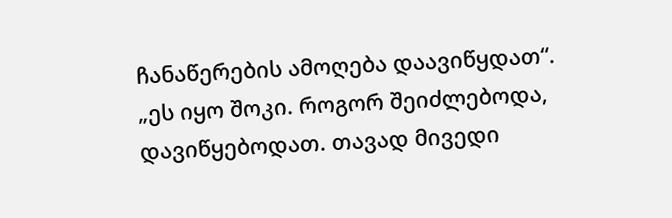ჩანაწერების ამოღება დაავიწყდათ“.
„ეს იყო შოკი. როგორ შეიძლებოდა, დავიწყებოდათ. თავად მივედი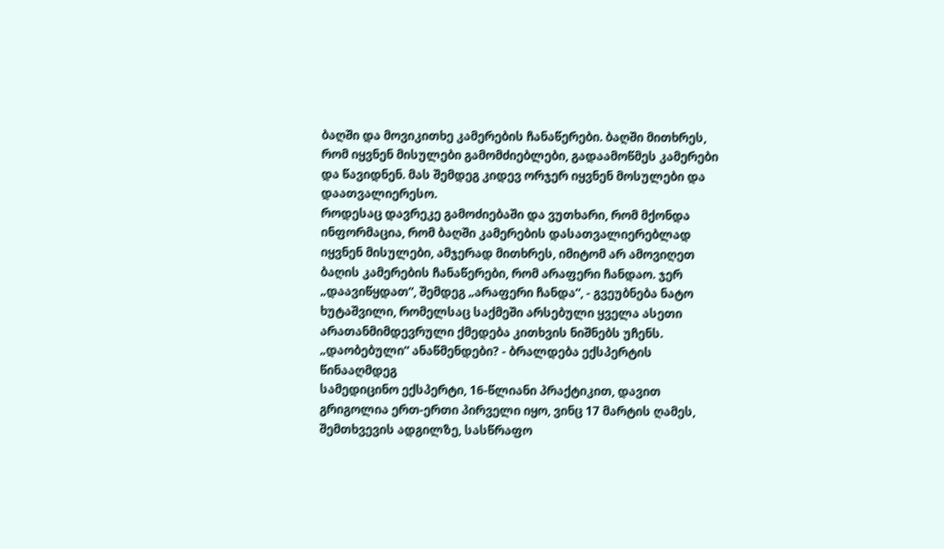ბაღში და მოვიკითხე კამერების ჩანაწერები. ბაღში მითხრეს, რომ იყვნენ მისულები გამომძიებლები, გადაამოწმეს კამერები და წავიდნენ. მას შემდეგ კიდევ ორჯერ იყვნენ მოსულები და დაათვალიერესო.
როდესაც დავრეკე გამოძიებაში და ვუთხარი, რომ მქონდა ინფორმაცია, რომ ბაღში კამერების დასათვალიერებლად იყვნენ მისულები, ამჯერად მითხრეს, იმიტომ არ ამოვიღეთ ბაღის კამერების ჩანაწერები, რომ არაფერი ჩანდაო. ჯერ „დაავიწყდათ“, შემდეგ „არაფერი ჩანდა“, - გვეუბნება ნატო ხუტაშვილი, რომელსაც საქმეში არსებული ყველა ასეთი არათანმიმდევრული ქმედება კითხვის ნიშნებს უჩენს.
„დაობებული“ ანაწმენდები? - ბრალდება ექსპერტის წინააღმდეგ
სამედიცინო ექსპერტი, 16-წლიანი პრაქტიკით, დავით გრიგოლია ერთ-ერთი პირველი იყო, ვინც 17 მარტის ღამეს, შემთხვევის ადგილზე, სასწრაფო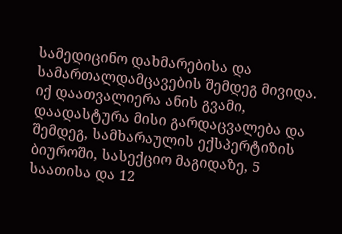სამედიცინო დახმარებისა და სამართალდამცავების შემდეგ მივიდა. იქ დაათვალიერა ანის გვამი, დაადასტურა მისი გარდაცვალება და შემდეგ, სამხარაულის ექსპერტიზის ბიუროში, სასექციო მაგიდაზე, 5 საათისა და 12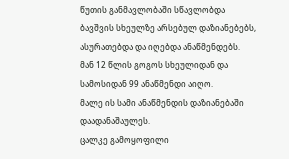წუთის განმავლობაში სწავლობდა ბავშვის სხეულზე არსებულ დაზიანებებს, ასურათებდა და იღებდა ანაწმენდებს.
მან 12 წლის გოგოს სხეულიდან და სამოსიდან 99 ანაწმენდი აიღო.
მალე ის სამი ანაწმენდის დაზიანებაში დაადანაშაულეს.
ცალკე გამოყოფილი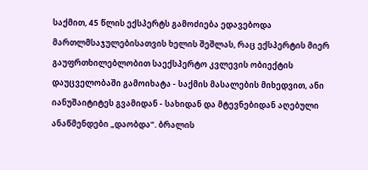საქმით, 45 წლის ექსპერტს გამოძიება ედავებოდა მართლმსაჯულებისათვის ხელის შეშლას, რაც ექსპერტის მიერ გაუფრთხილებლობით საექსპერტო კვლევის ობიექტის დაუცველობაში გამოიხატა - საქმის მასალების მიხედვით, ანი იანუშაიტიტეს გვამიდან - სახიდან და მტევნებიდან აღებული ანაწმენდები „დაობდა“. ბრალის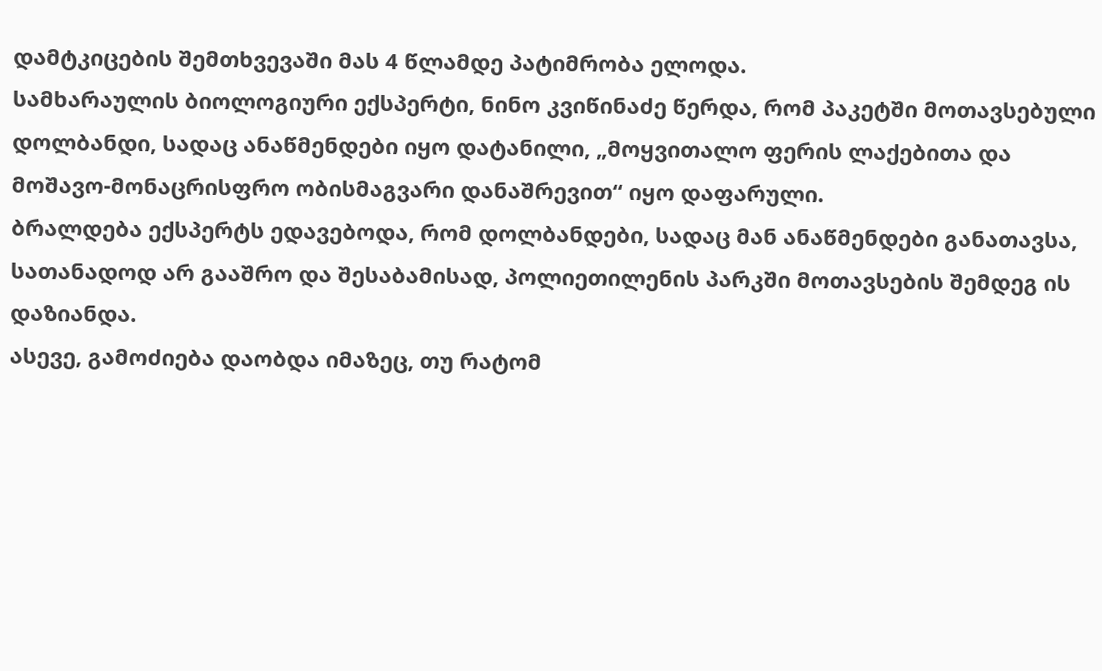დამტკიცების შემთხვევაში მას 4 წლამდე პატიმრობა ელოდა.
სამხარაულის ბიოლოგიური ექსპერტი, ნინო კვიწინაძე წერდა, რომ პაკეტში მოთავსებული დოლბანდი, სადაც ანაწმენდები იყო დატანილი, „მოყვითალო ფერის ლაქებითა და მოშავო-მონაცრისფრო ობისმაგვარი დანაშრევით“ იყო დაფარული.
ბრალდება ექსპერტს ედავებოდა, რომ დოლბანდები, სადაც მან ანაწმენდები განათავსა, სათანადოდ არ გააშრო და შესაბამისად, პოლიეთილენის პარკში მოთავსების შემდეგ ის დაზიანდა.
ასევე, გამოძიება დაობდა იმაზეც, თუ რატომ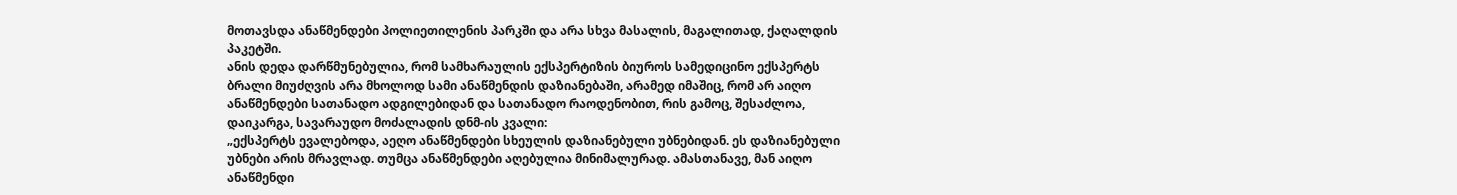მოთავსდა ანაწმენდები პოლიეთილენის პარკში და არა სხვა მასალის, მაგალითად, ქაღალდის პაკეტში.
ანის დედა დარწმუნებულია, რომ სამხარაულის ექსპერტიზის ბიუროს სამედიცინო ექსპერტს ბრალი მიუძღვის არა მხოლოდ სამი ანაწმენდის დაზიანებაში, არამედ იმაშიც, რომ არ აიღო ანაწმენდები სათანადო ადგილებიდან და სათანადო რაოდენობით, რის გამოც, შესაძლოა, დაიკარგა, სავარაუდო მოძალადის დნმ-ის კვალი:
„ექსპერტს ევალებოდა, აეღო ანაწმენდები სხეულის დაზიანებული უბნებიდან. ეს დაზიანებული უბნები არის მრავლად. თუმცა ანაწმენდები აღებულია მინიმალურად. ამასთანავე, მან აიღო ანაწმენდი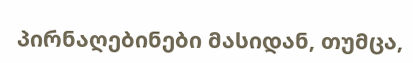პირნაღებინები მასიდან, თუმცა,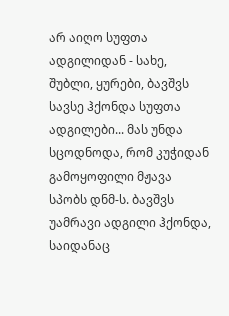არ აიღო სუფთა ადგილიდან - სახე, შუბლი, ყურები, ბავშვს სავსე ჰქონდა სუფთა ადგილები... მას უნდა სცოდნოდა, რომ კუჭიდან გამოყოფილი მჟავა სპობს დნმ-ს. ბავშვს უამრავი ადგილი ჰქონდა, საიდანაც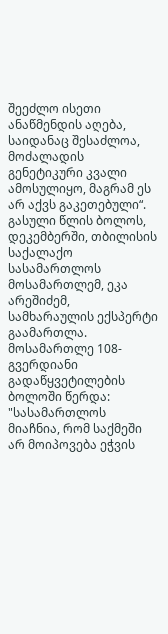შეეძლო ისეთი ანაწმენდის აღება, საიდანაც შესაძლოა, მოძალადის გენეტიკური კვალი ამოსულიყო, მაგრამ ეს არ აქვს გაკეთებული“.
გასული წლის ბოლოს, დეკემბერში, თბილისის საქალაქო სასამართლოს მოსამართლემ, ეკა არეშიძემ, სამხარაულის ექსპერტი გაამართლა. მოსამართლე 108-გვერდიანი გადაწყვეტილების ბოლოში წერდა:
"სასამართლოს მიაჩნია, რომ საქმეში არ მოიპოვება ეჭვის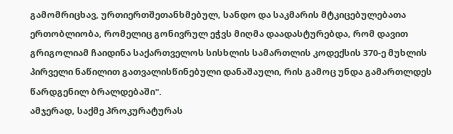გამომრიცხავ, ურთიერთშეთანხმებულ, სანდო და საკმარის მტკიცებულებათა ერთობლიობა, რომელიც გონივრულ ეჭვს მიღმა დაადასტურებდა, რომ დავით გრიგოლიამ ჩაიდინა საქართველოს სისხლის სამართლის კოდექსის 370-ე მუხლის პირველი ნაწილით გათვალისწინებული დანაშაული, რის გამოც უნდა გამართლდეს წარდგენილ ბრალდებაში".
ამჯერად, საქმე პროკურატურას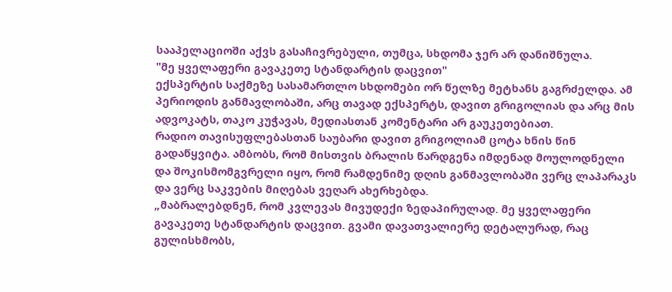სააპელაციოში აქვს გასაჩივრებული, თუმცა, სხდომა ჯერ არ დანიშნულა.
"მე ყველაფერი გავაკეთე სტანდარტის დაცვით"
ექსპერტის საქმეზე სასამართლო სხდომები ორ წელზე მეტხანს გაგრძელდა. ამ პერიოდის განმავლობაში, არც თავად ექსპერტს, დავით გრიგოლიას და არც მის ადვოკატს, თაკო კუჭავას, მედიასთან კომენტარი არ გაუკეთებიათ.
რადიო თავისუფლებასთან საუბარი დავით გრიგოლიამ ცოტა ხნის წინ გადაწყვიტა. ამბობს, რომ მისთვის ბრალის წარდგენა იმდენად მოულოდნელი და შოკისმომგვრელი იყო, რომ რამდენიმე დღის განმავლობაში ვერც ლაპარაკს და ვერც საკვების მიღებას ვეღარ ახერხებდა.
„მაბრალებდნენ, რომ კვლევას მივუდექი ზედაპირულად. მე ყველაფერი გავაკეთე სტანდარტის დაცვით. გვამი დავათვალიერე დეტალურად, რაც გულისხმობს,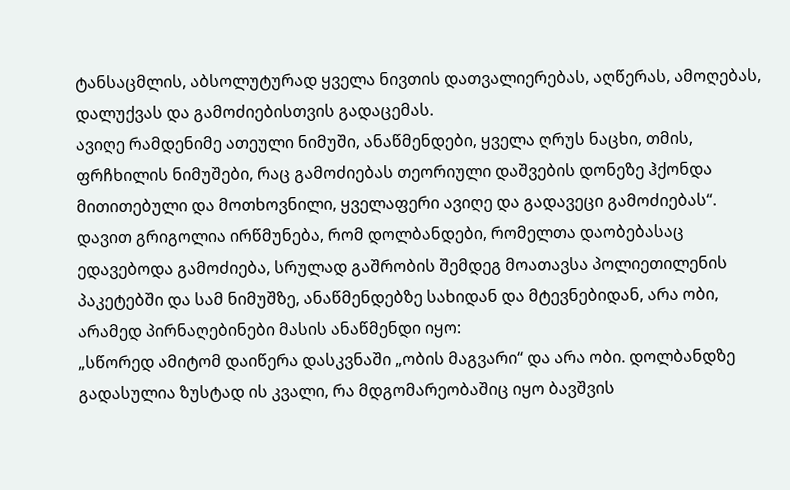ტანსაცმლის, აბსოლუტურად ყველა ნივთის დათვალიერებას, აღწერას, ამოღებას, დალუქვას და გამოძიებისთვის გადაცემას.
ავიღე რამდენიმე ათეული ნიმუში, ანაწმენდები, ყველა ღრუს ნაცხი, თმის, ფრჩხილის ნიმუშები, რაც გამოძიებას თეორიული დაშვების დონეზე ჰქონდა მითითებული და მოთხოვნილი, ყველაფერი ავიღე და გადავეცი გამოძიებას“.
დავით გრიგოლია ირწმუნება, რომ დოლბანდები, რომელთა დაობებასაც ედავებოდა გამოძიება, სრულად გაშრობის შემდეგ მოათავსა პოლიეთილენის პაკეტებში და სამ ნიმუშზე, ანაწმენდებზე სახიდან და მტევნებიდან, არა ობი, არამედ პირნაღებინები მასის ანაწმენდი იყო:
„სწორედ ამიტომ დაიწერა დასკვნაში „ობის მაგვარი“ და არა ობი. დოლბანდზე გადასულია ზუსტად ის კვალი, რა მდგომარეობაშიც იყო ბავშვის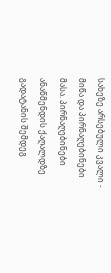სახეზე არსებული კვალი - მიწა და პირნაღებინები მასა. პირნაღებინები ანაწმენდის ქაღალდზე გადატანის შემდეგ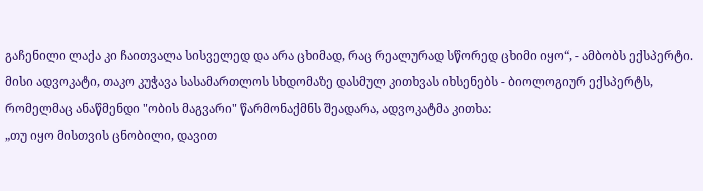გაჩენილი ლაქა კი ჩაითვალა სისველედ და არა ცხიმად, რაც რეალურად სწორედ ცხიმი იყო“, - ამბობს ექსპერტი.
მისი ადვოკატი, თაკო კუჭავა სასამართლოს სხდომაზე დასმულ კითხვას იხსენებს - ბიოლოგიურ ექსპერტს, რომელმაც ანაწმენდი "ობის მაგვარი" წარმონაქმნს შეადარა, ადვოკატმა კითხა:
„თუ იყო მისთვის ცნობილი, დავით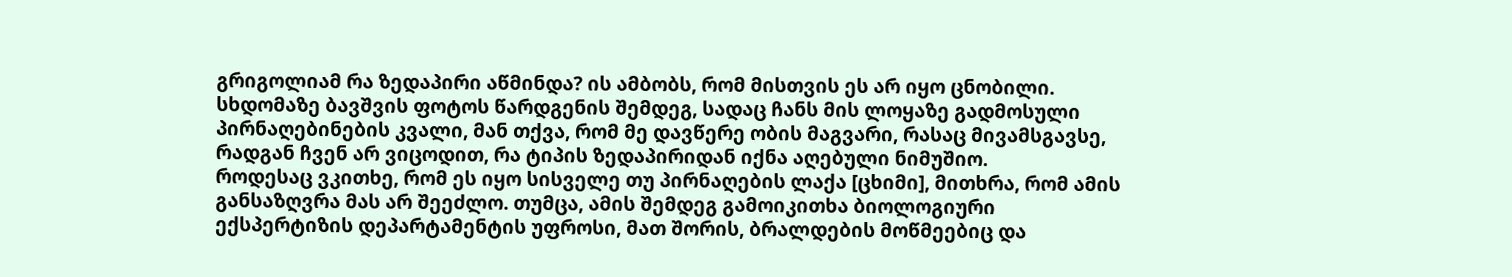გრიგოლიამ რა ზედაპირი აწმინდა? ის ამბობს, რომ მისთვის ეს არ იყო ცნობილი. სხდომაზე ბავშვის ფოტოს წარდგენის შემდეგ, სადაც ჩანს მის ლოყაზე გადმოსული პირნაღებინების კვალი, მან თქვა, რომ მე დავწერე ობის მაგვარი, რასაც მივამსგავსე, რადგან ჩვენ არ ვიცოდით, რა ტიპის ზედაპირიდან იქნა აღებული ნიმუშიო.
როდესაც ვკითხე, რომ ეს იყო სისველე თუ პირნაღების ლაქა [ცხიმი], მითხრა, რომ ამის განსაზღვრა მას არ შეეძლო. თუმცა, ამის შემდეგ გამოიკითხა ბიოლოგიური ექსპერტიზის დეპარტამენტის უფროსი, მათ შორის, ბრალდების მოწმეებიც და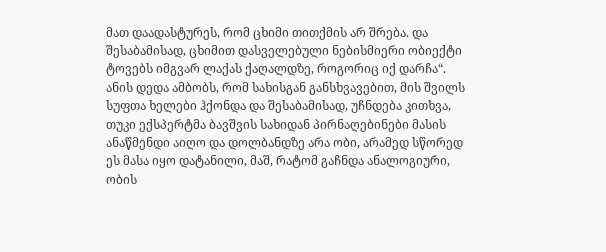მათ დაადასტურეს, რომ ცხიმი თითქმის არ შრება. და შესაბამისად, ცხიმით დასველებული ნებისმიერი ობიექტი ტოვებს იმგვარ ლაქას ქაღალდზე, როგორიც იქ დარჩა“.
ანის დედა ამბობს, რომ სახისგან განსხვავებით, მის შვილს სუფთა ხელები ჰქონდა და შესაბამისად, უჩნდება კითხვა, თუკი ექსპერტმა ბავშვის სახიდან პირნაღებინები მასის ანაწმენდი აიღო და დოლბანდზე არა ობი, არამედ სწორედ ეს მასა იყო დატანილი, მაშ, რატომ გაჩნდა ანალოგიური, ობის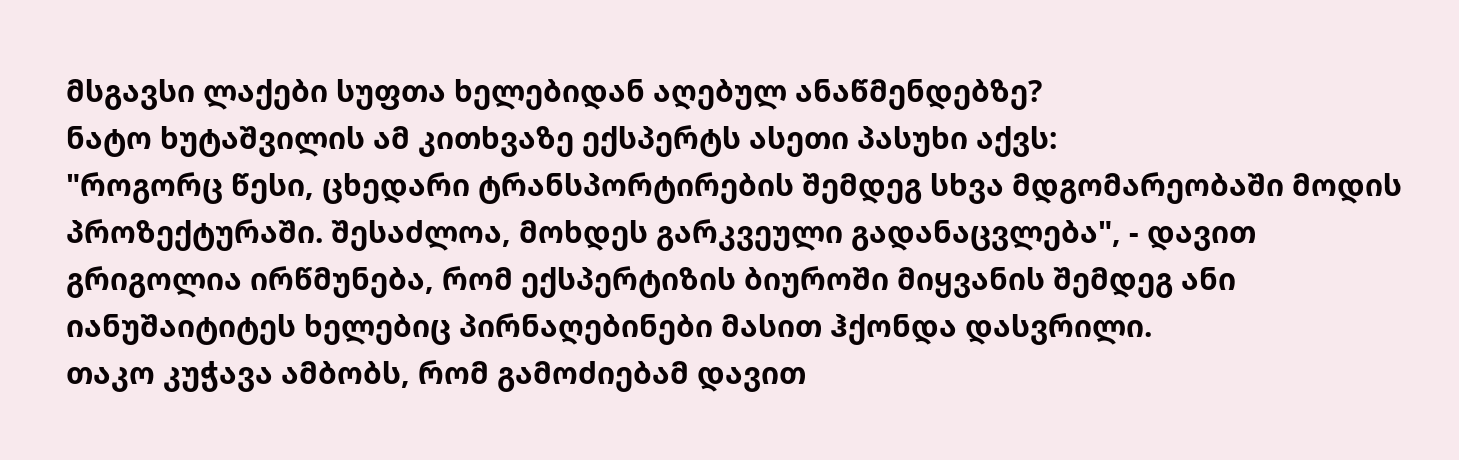მსგავსი ლაქები სუფთა ხელებიდან აღებულ ანაწმენდებზე?
ნატო ხუტაშვილის ამ კითხვაზე ექსპერტს ასეთი პასუხი აქვს:
"როგორც წესი, ცხედარი ტრანსპორტირების შემდეგ სხვა მდგომარეობაში მოდის პროზექტურაში. შესაძლოა, მოხდეს გარკვეული გადანაცვლება", - დავით გრიგოლია ირწმუნება, რომ ექსპერტიზის ბიუროში მიყვანის შემდეგ ანი იანუშაიტიტეს ხელებიც პირნაღებინები მასით ჰქონდა დასვრილი.
თაკო კუჭავა ამბობს, რომ გამოძიებამ დავით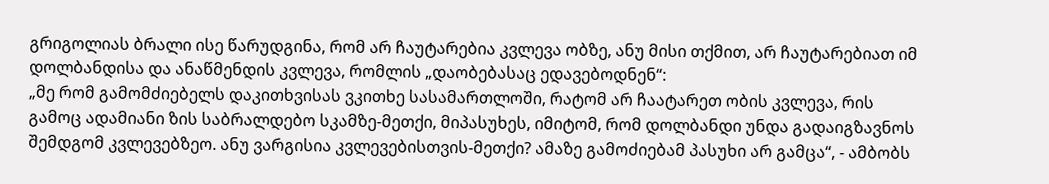გრიგოლიას ბრალი ისე წარუდგინა, რომ არ ჩაუტარებია კვლევა ობზე, ანუ მისი თქმით, არ ჩაუტარებიათ იმ დოლბანდისა და ანაწმენდის კვლევა, რომლის „დაობებასაც ედავებოდნენ“:
„მე რომ გამომძიებელს დაკითხვისას ვკითხე სასამართლოში, რატომ არ ჩაატარეთ ობის კვლევა, რის გამოც ადამიანი ზის საბრალდებო სკამზე-მეთქი, მიპასუხეს, იმიტომ, რომ დოლბანდი უნდა გადაიგზავნოს შემდგომ კვლევებზეო. ანუ ვარგისია კვლევებისთვის-მეთქი? ამაზე გამოძიებამ პასუხი არ გამცა“, - ამბობს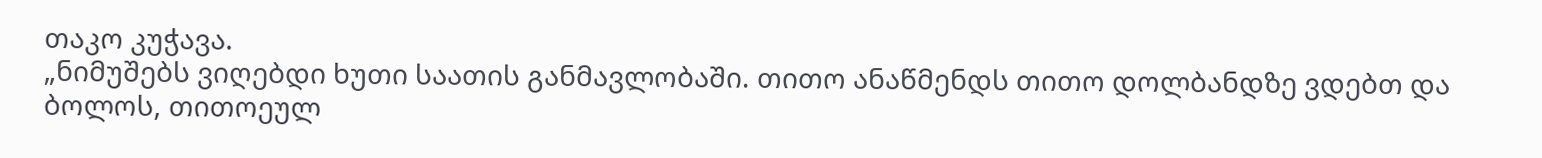თაკო კუჭავა.
„ნიმუშებს ვიღებდი ხუთი საათის განმავლობაში. თითო ანაწმენდს თითო დოლბანდზე ვდებთ და ბოლოს, თითოეულ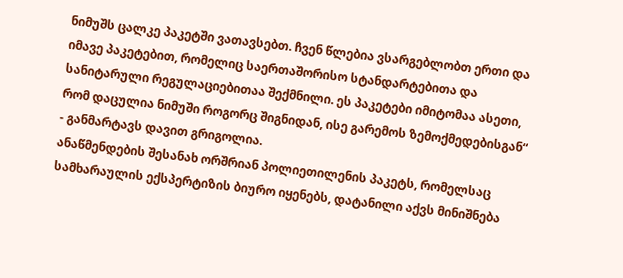ნიმუშს ცალკე პაკეტში ვათავსებთ. ჩვენ წლებია ვსარგებლობთ ერთი და იმავე პაკეტებით, რომელიც საერთაშორისო სტანდარტებითა და სანიტარული რეგულაციებითაა შექმნილი. ეს პაკეტები იმიტომაა ასეთი, რომ დაცულია ნიმუში როგორც შიგნიდან, ისე გარემოს ზემოქმედებისგან“ - განმარტავს დავით გრიგოლია.
ანაწმენდების შესანახ ორშრიან პოლიეთილენის პაკეტს, რომელსაც სამხარაულის ექსპერტიზის ბიურო იყენებს, დატანილი აქვს მინიშნება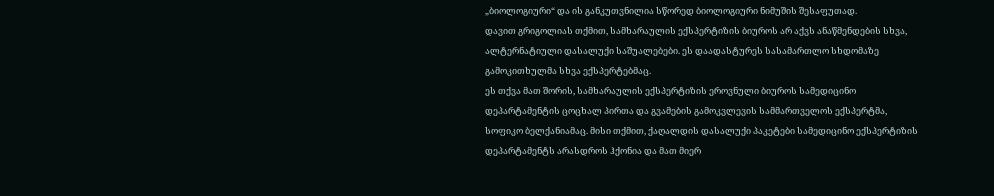„ბიოლოგიური“ და ის განკუთვნილია სწორედ ბიოლოგიური ნიმუშის შესაფუთად.
დავით გრიგოლიას თქმით, სამხარაულის ექსპერტიზის ბიუროს არ აქვს ანაწმენდების სხვა, ალტერნატიული დასალუქი საშუალებები. ეს დაადასტურეს სასამართლო სხდომაზე გამოკითხულმა სხვა ექსპერტებმაც.
ეს თქვა მათ შორის, სამხარაულის ექსპერტიზის ეროვნული ბიუროს სამედიცინო დეპარტამენტის ცოცხალ პირთა და გვამების გამოკვლევის სამმართველოს ექსპერტმა, სოფიკო ბელქანიამაც. მისი თქმით, ქაღალდის დასალუქი პაკეტები სამედიცინო ექსპერტიზის დეპარტამენტს არასდროს ჰქონია და მათ მიერ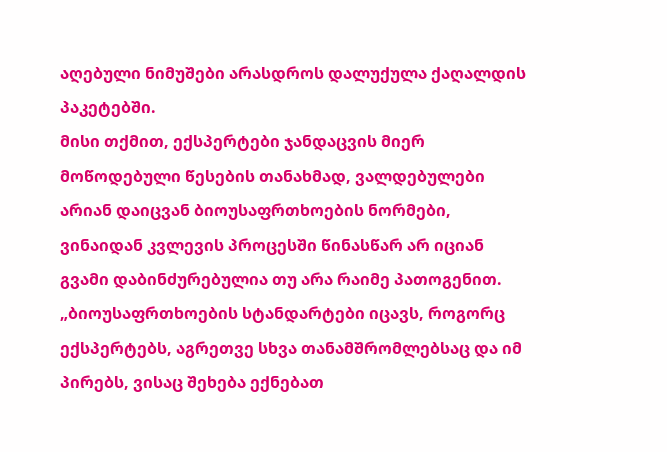აღებული ნიმუშები არასდროს დალუქულა ქაღალდის პაკეტებში.
მისი თქმით, ექსპერტები ჯანდაცვის მიერ მოწოდებული წესების თანახმად, ვალდებულები არიან დაიცვან ბიოუსაფრთხოების ნორმები, ვინაიდან კვლევის პროცესში წინასწარ არ იციან გვამი დაბინძურებულია თუ არა რაიმე პათოგენით. „ბიოუსაფრთხოების სტანდარტები იცავს, როგორც ექსპერტებს, აგრეთვე სხვა თანამშრომლებსაც და იმ პირებს, ვისაც შეხება ექნებათ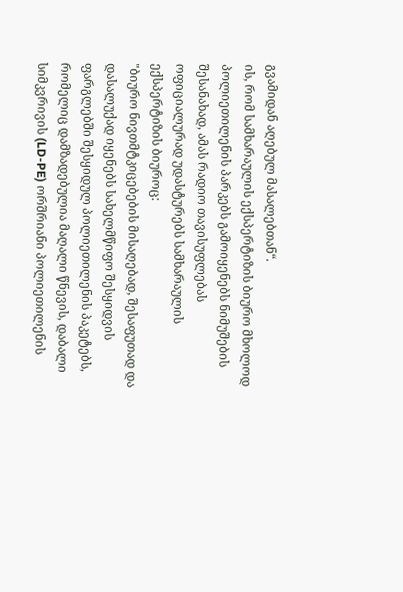გვამიდან აღებულ მასალებთან“.
ის, რომ სამხარაულის ექსპერტიზის ბიურო მხოლოდ პოლიეთილენის პარკებს გამოიყენებს ნიმუშების შესანახად, ამას რადიო თავისუფლებას ოფიციალურად უდასტურებს სამხარაულის ექსპერტიზის ბიუროც:
"ბიურო ნივთმტკიცებების მისაღებად, შესაფუთად და დასალუქად იყენებს სახელმწიფო შესყიდვის ფარგლებში შესყიდულ პოლიეთილენის პაკეტებს, რომელიც დამზადებულია მაღალი წნევის, დაბალი სიმკვრივის (LD-PE) ორშრიანი პოლიეთილენის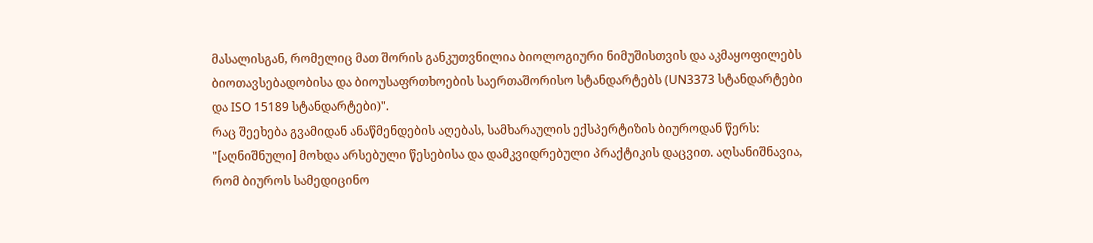მასალისგან, რომელიც მათ შორის განკუთვნილია ბიოლოგიური ნიმუშისთვის და აკმაყოფილებს ბიოთავსებადობისა და ბიოუსაფრთხოების საერთაშორისო სტანდარტებს (UN3373 სტანდარტები და ISO 15189 სტანდარტები)".
რაც შეეხება გვამიდან ანაწმენდების აღებას, სამხარაულის ექსპერტიზის ბიუროდან წერს:
"[აღნიშნული] მოხდა არსებული წესებისა და დამკვიდრებული პრაქტიკის დაცვით. აღსანიშნავია, რომ ბიუროს სამედიცინო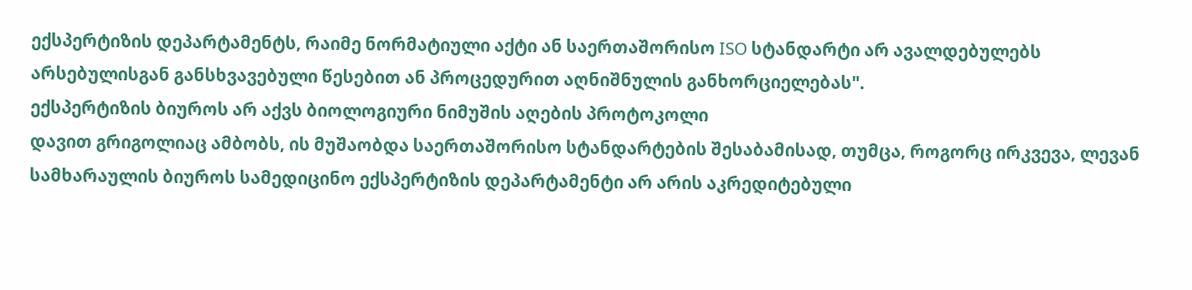ექსპერტიზის დეპარტამენტს, რაიმე ნორმატიული აქტი ან საერთაშორისო ISO სტანდარტი არ ავალდებულებს არსებულისგან განსხვავებული წესებით ან პროცედურით აღნიშნულის განხორციელებას".
ექსპერტიზის ბიუროს არ აქვს ბიოლოგიური ნიმუშის აღების პროტოკოლი
დავით გრიგოლიაც ამბობს, ის მუშაობდა საერთაშორისო სტანდარტების შესაბამისად, თუმცა, როგორც ირკვევა, ლევან სამხარაულის ბიუროს სამედიცინო ექსპერტიზის დეპარტამენტი არ არის აკრედიტებული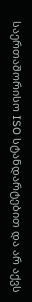საერთაშორისო ISO სტანდარტებით და არ აქვს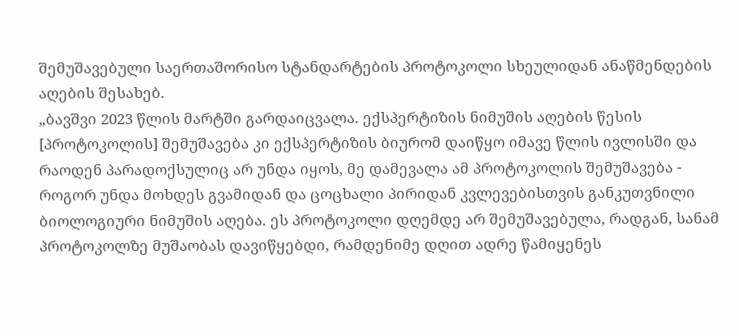შემუშავებული საერთაშორისო სტანდარტების პროტოკოლი სხეულიდან ანაწმენდების აღების შესახებ.
„ბავშვი 2023 წლის მარტში გარდაიცვალა. ექსპერტიზის ნიმუშის აღების წესის [პროტოკოლის] შემუშავება კი ექსპერტიზის ბიურომ დაიწყო იმავე წლის ივლისში და რაოდენ პარადოქსულიც არ უნდა იყოს, მე დამევალა ამ პროტოკოლის შემუშავება - როგორ უნდა მოხდეს გვამიდან და ცოცხალი პირიდან კვლევებისთვის განკუთვნილი ბიოლოგიური ნიმუშის აღება. ეს პროტოკოლი დღემდე არ შემუშავებულა, რადგან, სანამ პროტოკოლზე მუშაობას დავიწყებდი, რამდენიმე დღით ადრე წამიყენეს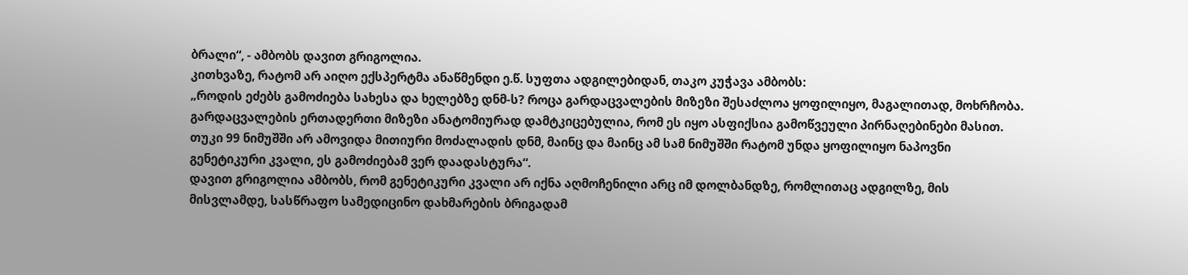ბრალი“, - ამბობს დავით გრიგოლია.
კითხვაზე, რატომ არ აიღო ექსპერტმა ანაწმენდი ე.წ. სუფთა ადგილებიდან, თაკო კუჭავა ამბობს:
„როდის ეძებს გამოძიება სახესა და ხელებზე დნმ-ს? როცა გარდაცვალების მიზეზი შესაძლოა ყოფილიყო, მაგალითად, მოხრჩობა. გარდაცვალების ერთადერთი მიზეზი ანატომიურად დამტკიცებულია, რომ ეს იყო ასფიქსია გამოწვეული პირნაღებინები მასით. თუკი 99 ნიმუშში არ ამოვიდა მითიური მოძალადის დნმ, მაინც და მაინც ამ სამ ნიმუშში რატომ უნდა ყოფილიყო ნაპოვნი გენეტიკური კვალი, ეს გამოძიებამ ვერ დაადასტურა“.
დავით გრიგოლია ამბობს, რომ გენეტიკური კვალი არ იქნა აღმოჩენილი არც იმ დოლბანდზე, რომლითაც ადგილზე, მის მისვლამდე, სასწრაფო სამედიცინო დახმარების ბრიგადამ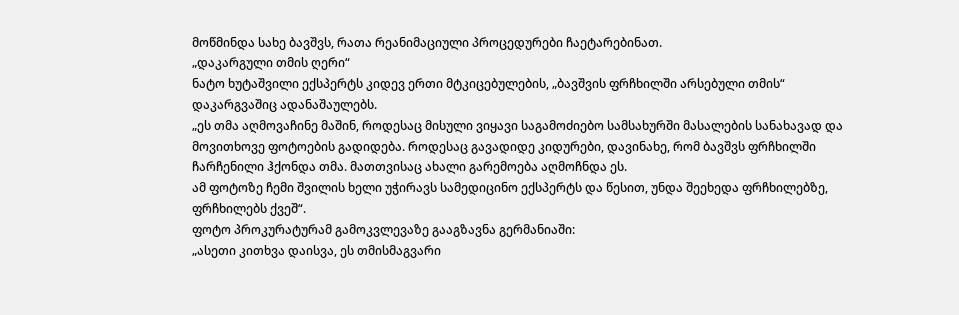მოწმინდა სახე ბავშვს, რათა რეანიმაციული პროცედურები ჩაეტარებინათ.
„დაკარგული თმის ღერი“
ნატო ხუტაშვილი ექსპერტს კიდევ ერთი მტკიცებულების, „ბავშვის ფრჩხილში არსებული თმის“ დაკარგვაშიც ადანაშაულებს.
„ეს თმა აღმოვაჩინე მაშინ, როდესაც მისული ვიყავი საგამოძიებო სამსახურში მასალების სანახავად და მოვითხოვე ფოტოების გადიდება. როდესაც გავადიდე კიდურები, დავინახე, რომ ბავშვს ფრჩხილში ჩარჩენილი ჰქონდა თმა. მათთვისაც ახალი გარემოება აღმოჩნდა ეს.
ამ ფოტოზე ჩემი შვილის ხელი უჭირავს სამედიცინო ექსპერტს და წესით, უნდა შეეხედა ფრჩხილებზე, ფრჩხილებს ქვეშ“.
ფოტო პროკურატურამ გამოკვლევაზე გააგზავნა გერმანიაში:
„ასეთი კითხვა დაისვა, ეს თმისმაგვარი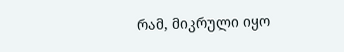რამ, მიკრული იყო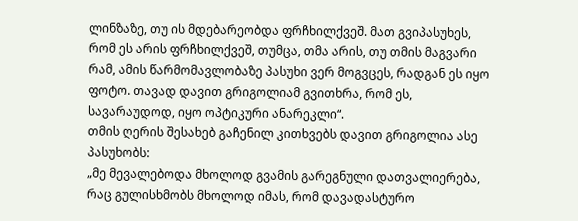ლინზაზე, თუ ის მდებარეობდა ფრჩხილქვეშ. მათ გვიპასუხეს, რომ ეს არის ფრჩხილქვეშ, თუმცა, თმა არის, თუ თმის მაგვარი რამ, ამის წარმომავლობაზე პასუხი ვერ მოგვცეს, რადგან ეს იყო ფოტო. თავად დავით გრიგოლიამ გვითხრა, რომ ეს, სავარაუდოდ, იყო ოპტიკური ანარეკლი“.
თმის ღერის შესახებ გაჩენილ კითხვებს დავით გრიგოლია ასე პასუხობს:
„მე მევალებოდა მხოლოდ გვამის გარეგნული დათვალიერება, რაც გულისხმობს მხოლოდ იმას, რომ დავადასტურო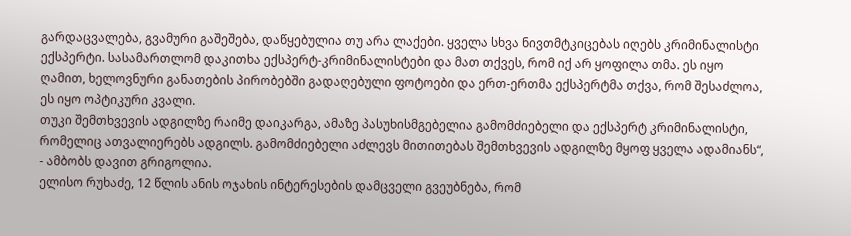გარდაცვალება, გვამური გაშეშება, დაწყებულია თუ არა ლაქები. ყველა სხვა ნივთმტკიცებას იღებს კრიმინალისტი ექსპერტი. სასამართლომ დაკითხა ექსპერტ-კრიმინალისტები და მათ თქვეს, რომ იქ არ ყოფილა თმა. ეს იყო ღამით, ხელოვნური განათების პირობებში გადაღებული ფოტოები და ერთ-ერთმა ექსპერტმა თქვა, რომ შესაძლოა, ეს იყო ოპტიკური კვალი.
თუკი შემთხვევის ადგილზე რაიმე დაიკარგა, ამაზე პასუხისმგებელია გამომძიებელი და ექსპერტ კრიმინალისტი, რომელიც ათვალიერებს ადგილს. გამომძიებელი აძლევს მითითებას შემთხვევის ადგილზე მყოფ ყველა ადამიანს“, - ამბობს დავით გრიგოლია.
ელისო რუხაძე, 12 წლის ანის ოჯახის ინტერესების დამცველი გვეუბნება, რომ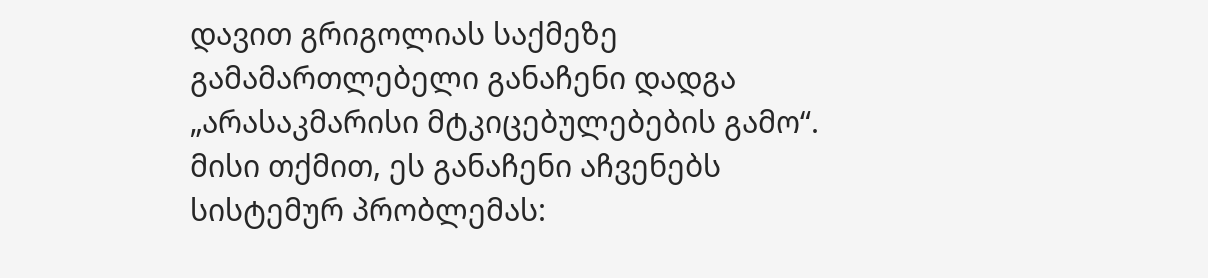დავით გრიგოლიას საქმეზე გამამართლებელი განაჩენი დადგა „არასაკმარისი მტკიცებულებების გამო“. მისი თქმით, ეს განაჩენი აჩვენებს სისტემურ პრობლემას: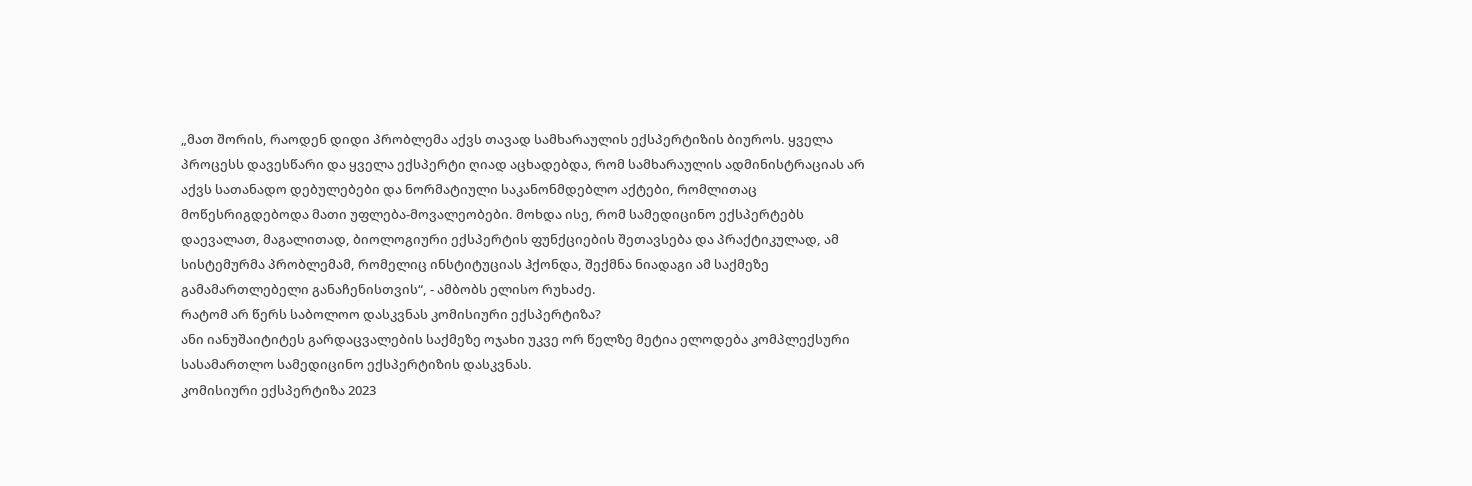„მათ შორის, რაოდენ დიდი პრობლემა აქვს თავად სამხარაულის ექსპერტიზის ბიუროს. ყველა პროცესს დავესწარი და ყველა ექსპერტი ღიად აცხადებდა, რომ სამხარაულის ადმინისტრაციას არ აქვს სათანადო დებულებები და ნორმატიული საკანონმდებლო აქტები, რომლითაც მოწესრიგდებოდა მათი უფლება-მოვალეობები. მოხდა ისე, რომ სამედიცინო ექსპერტებს დაევალათ, მაგალითად, ბიოლოგიური ექსპერტის ფუნქციების შეთავსება და პრაქტიკულად, ამ სისტემურმა პრობლემამ, რომელიც ინსტიტუციას ჰქონდა, შექმნა ნიადაგი ამ საქმეზე გამამართლებელი განაჩენისთვის“, - ამბობს ელისო რუხაძე.
რატომ არ წერს საბოლოო დასკვნას კომისიური ექსპერტიზა?
ანი იანუშაიტიტეს გარდაცვალების საქმეზე ოჯახი უკვე ორ წელზე მეტია ელოდება კომპლექსური სასამართლო სამედიცინო ექსპერტიზის დასკვნას.
კომისიური ექსპერტიზა 2023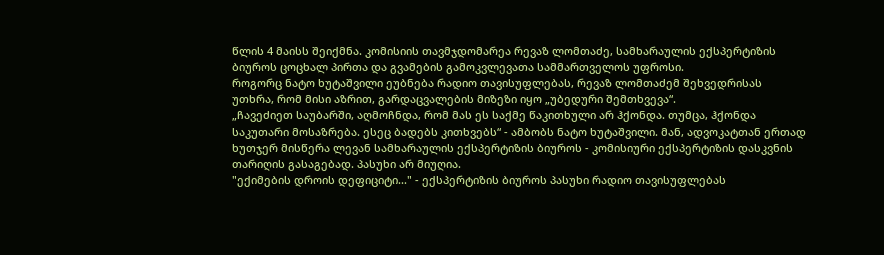წლის 4 მაისს შეიქმნა. კომისიის თავმჯდომარეა რევაზ ლომთაძე, სამხარაულის ექსპერტიზის ბიუროს ცოცხალ პირთა და გვამების გამოკვლევათა სამმართველოს უფროსი.
როგორც ნატო ხუტაშვილი ეუბნება რადიო თავისუფლებას, რევაზ ლომთაძემ შეხვედრისას უთხრა, რომ მისი აზრით, გარდაცვალების მიზეზი იყო „უბედური შემთხვევა“.
„ჩავეძიეთ საუბარში, აღმოჩნდა, რომ მას ეს საქმე წაკითხული არ ჰქონდა. თუმცა, ჰქონდა საკუთარი მოსაზრება. ესეც ბადებს კითხვებს“ - ამბობს ნატო ხუტაშვილი. მან, ადვოკატთან ერთად ხუთჯერ მისწერა ლევან სამხარაულის ექსპერტიზის ბიუროს - კომისიური ექსპერტიზის დასკვნის თარიღის გასაგებად. პასუხი არ მიუღია.
"ექიმების დროის დეფიციტი..." - ექსპერტიზის ბიუროს პასუხი რადიო თავისუფლებას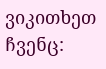ვიკითხეთ ჩვენც: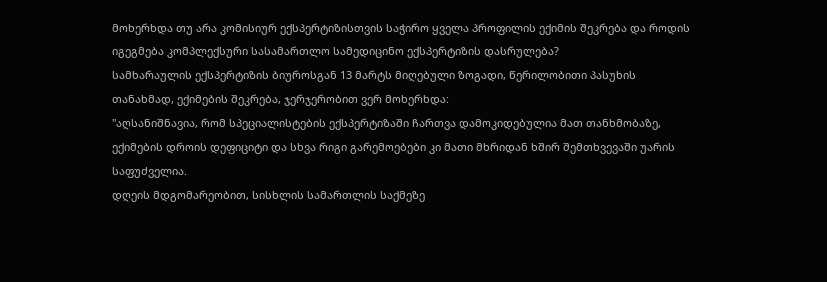მოხერხდა თუ არა კომისიურ ექსპერტიზისთვის საჭირო ყველა პროფილის ექიმის შეკრება და როდის იგეგმება კომპლექსური სასამართლო სამედიცინო ექსპერტიზის დასრულება?
სამხარაულის ექსპერტიზის ბიუროსგან 13 მარტს მიღებული ზოგადი, წერილობითი პასუხის თანახმად, ექიმების შეკრება, ჯერჯერობით ვერ მოხერხდა:
"აღსანიშნავია, რომ სპეციალისტების ექსპერტიზაში ჩართვა დამოკიდებულია მათ თანხმობაზე, ექიმების დროის დეფიციტი და სხვა რიგი გარემოებები კი მათი მხრიდან ხშირ შემთხვევაში უარის საფუძველია.
დღეის მდგომარეობით, სისხლის სამართლის საქმეზე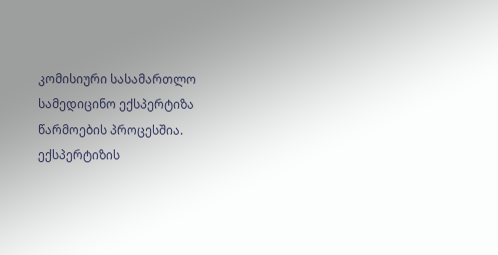კომისიური სასამართლო სამედიცინო ექსპერტიზა წარმოების პროცესშია. ექსპერტიზის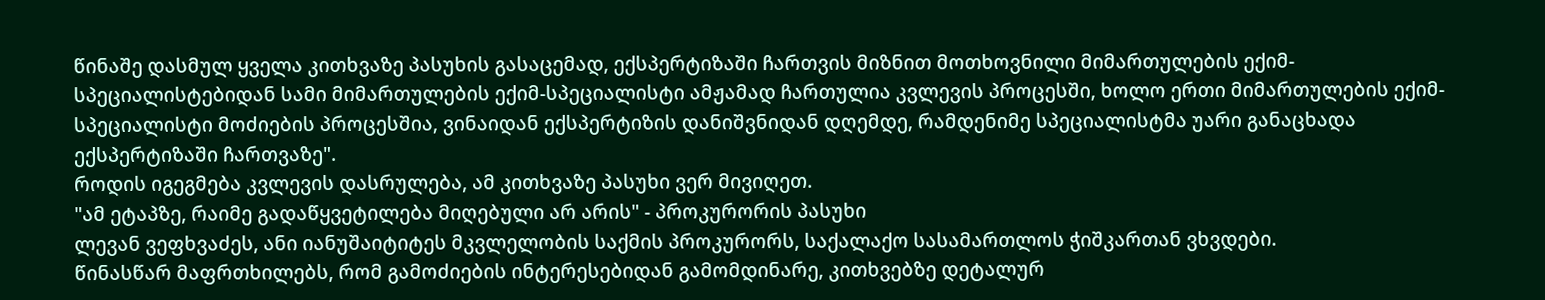წინაშე დასმულ ყველა კითხვაზე პასუხის გასაცემად, ექსპერტიზაში ჩართვის მიზნით მოთხოვნილი მიმართულების ექიმ-სპეციალისტებიდან სამი მიმართულების ექიმ-სპეციალისტი ამჟამად ჩართულია კვლევის პროცესში, ხოლო ერთი მიმართულების ექიმ-სპეციალისტი მოძიების პროცესშია, ვინაიდან ექსპერტიზის დანიშვნიდან დღემდე, რამდენიმე სპეციალისტმა უარი განაცხადა ექსპერტიზაში ჩართვაზე".
როდის იგეგმება კვლევის დასრულება, ამ კითხვაზე პასუხი ვერ მივიღეთ.
"ამ ეტაპზე, რაიმე გადაწყვეტილება მიღებული არ არის" - პროკურორის პასუხი
ლევან ვეფხვაძეს, ანი იანუშაიტიტეს მკვლელობის საქმის პროკურორს, საქალაქო სასამართლოს ჭიშკართან ვხვდები.
წინასწარ მაფრთხილებს, რომ გამოძიების ინტერესებიდან გამომდინარე, კითხვებზე დეტალურ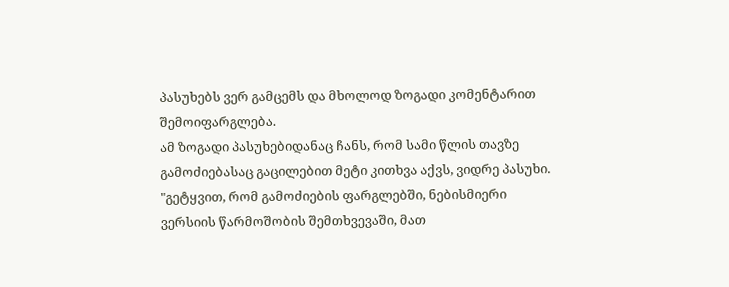პასუხებს ვერ გამცემს და მხოლოდ ზოგადი კომენტარით შემოიფარგლება.
ამ ზოგადი პასუხებიდანაც ჩანს, რომ სამი წლის თავზე გამოძიებასაც გაცილებით მეტი კითხვა აქვს, ვიდრე პასუხი.
"გეტყვით, რომ გამოძიების ფარგლებში, ნებისმიერი ვერსიის წარმოშობის შემთხვევაში, მათ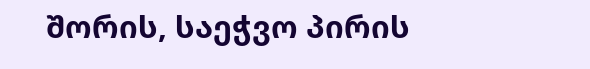შორის, საეჭვო პირის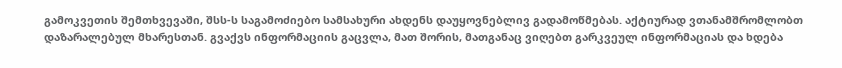გამოკვეთის შემთხვევაში, შსს-ს საგამოძიებო სამსახური ახდენს დაუყოვნებლივ გადამოწმებას. აქტიურად ვთანამშრომლობთ დაზარალებულ მხარესთან. გვაქვს ინფორმაციის გაცვლა, მათ შორის, მათგანაც ვიღებთ გარკვეულ ინფორმაციას და ხდება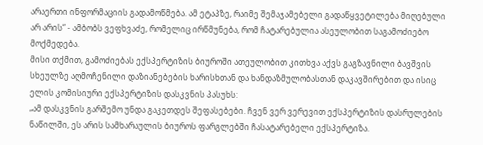არაერთი ინფორმაციის გადამოწმება. ამ ეტაპზე, რაიმე შემაჯამებელი გადაწყვეტილება მიღებული არ არის“ - ამბობს ვეფხვაძე, რომელიც ირწმუნება, რომ ჩატარებულია ასეულობით საგამოძიებო მოქმედება.
მისი თქმით, გამოძიებას ექსპერტიზის ბიუროში ათეულობით კითხვა აქვს გაგზავნილი ბავშვის სხეულზე აღმოჩენილი დაზიანებების ხარისხთან და ხანდაზმულობასთან დაკავშირებით და ისიც ელის კომისიური ექსპერტიზის დასკვნის პასუხს:
„ამ დასკვნის გარშემო უნდა გაკეთდეს შეფასებები. ჩვენ ვერ ვერევით ექსპერტიზის დასრულების ნაწილში, ეს არის სამხარაულის ბიუროს ფარგლებში ჩასატარებელი ექსპერტიზა.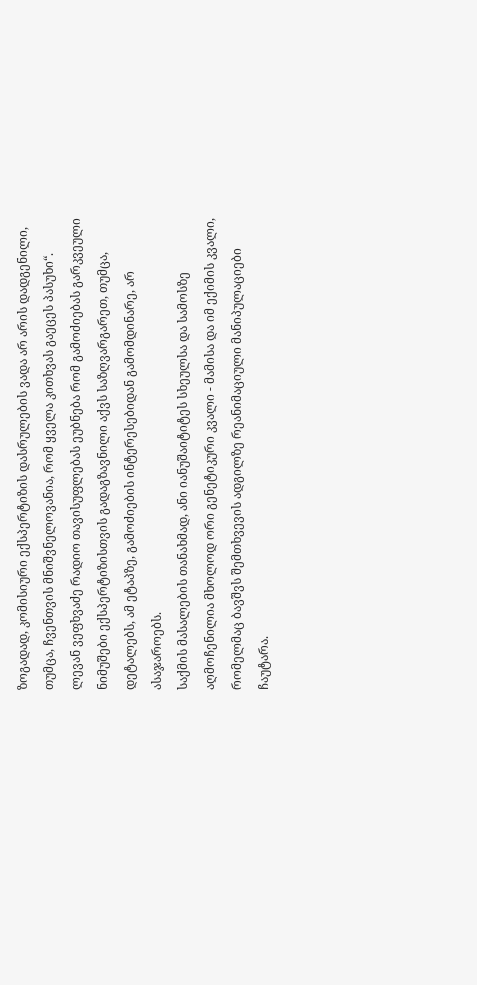ზოგადად, კომისიური ექსპერტიზის დასრულების ვადა არ არის დადგენილი, თუმცა, ჩვენთვის მნიშვნელოვანია, რომ ყველა კითხვას გაეცეს პასუხი“.
ლევან ვეფხვაძე რადიო თავისუფლებას ეუბნება რომ გამოძიებას გარკვეული ნიმუშები ექსპერტიზისთვის გადაგზავნილი აქვს საზღვარგარეთ, თუმცა, დეტალებს, ამ ეტაპზე, გამოძიების ინტერესებიდან გამომდინარე, არ ასაჯაროებს.
საქმის მასალების თანახმად, ანი იანუშაიტიტეს სხეულსა და სამოსზე აღმოჩენილია მხოლოდ ორი გენეტიკური კვალი - მამისა და იმ ექიმის კვალი, რომელმაც ბავშვს შემთხვევის ადგილზე რეანიმაციული მანიპულაციები ჩაუტარა.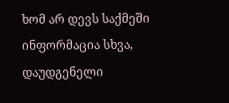ხომ არ დევს საქმეში ინფორმაცია სხვა, დაუდგენელი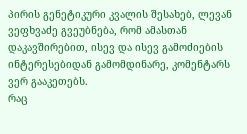პირის გენეტიკური კვალის შესახებ, ლევან ვეფხვაძე გვეუბნება, რომ ამასთან დაკავშირებით, ისევ და ისევ გამოძიების ინტერესებიდან გამომდინარე, კომენტარს ვერ გააკეთებს.
რაც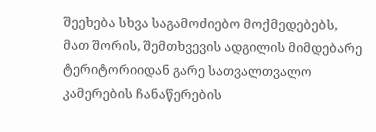შეეხება სხვა საგამოძიებო მოქმედებებს, მათ შორის, შემთხვევის ადგილის მიმდებარე ტერიტორიიდან გარე სათვალთვალო კამერების ჩანაწერების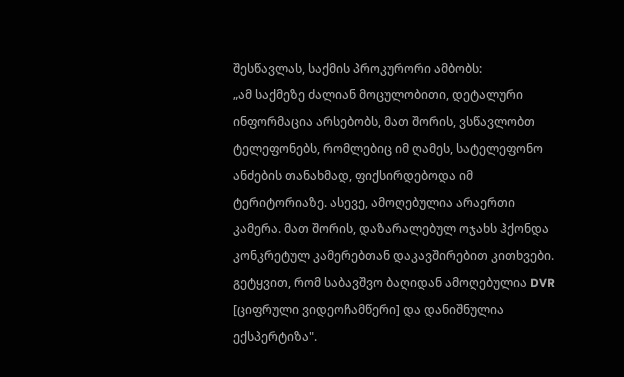შესწავლას, საქმის პროკურორი ამბობს:
„ამ საქმეზე ძალიან მოცულობითი, დეტალური ინფორმაცია არსებობს, მათ შორის, ვსწავლობთ ტელეფონებს, რომლებიც იმ ღამეს, სატელეფონო ანძების თანახმად, ფიქსირდებოდა იმ ტერიტორიაზე. ასევე, ამოღებულია არაერთი კამერა. მათ შორის, დაზარალებულ ოჯახს ჰქონდა კონკრეტულ კამერებთან დაკავშირებით კითხვები. გეტყვით, რომ საბავშვო ბაღიდან ამოღებულია DVR [ციფრული ვიდეოჩამწერი] და დანიშნულია ექსპერტიზა".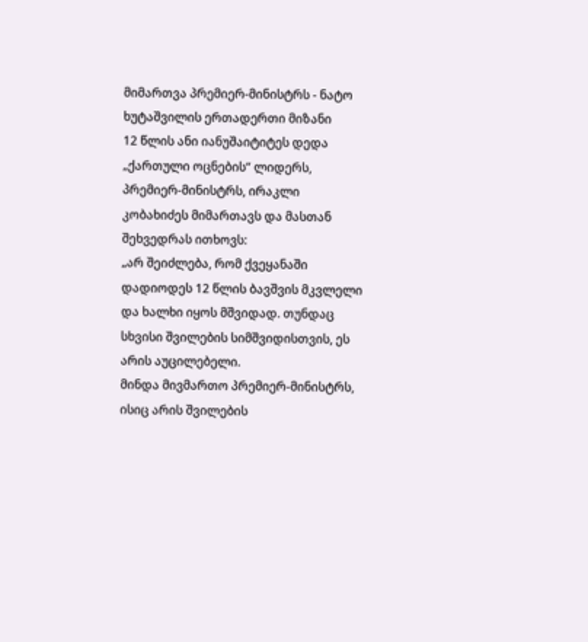მიმართვა პრემიერ-მინისტრს - ნატო ხუტაშვილის ერთადერთი მიზანი
12 წლის ანი იანუშაიტიტეს დედა „ქართული ოცნების“ ლიდერს, პრემიერ-მინისტრს, ირაკლი კობახიძეს მიმართავს და მასთან შეხვედრას ითხოვს:
„არ შეიძლება, რომ ქვეყანაში დადიოდეს 12 წლის ბავშვის მკვლელი და ხალხი იყოს მშვიდად. თუნდაც სხვისი შვილების სიმშვიდისთვის, ეს არის აუცილებელი.
მინდა მივმართო პრემიერ-მინისტრს, ისიც არის შვილების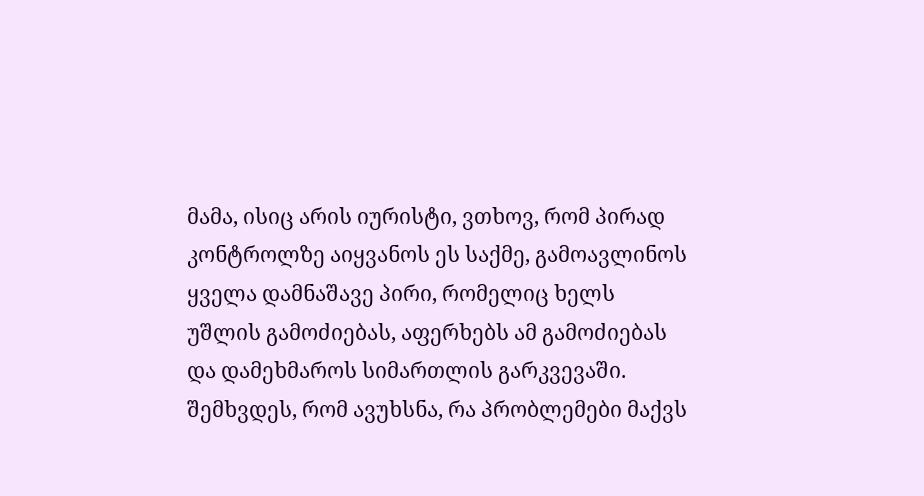მამა, ისიც არის იურისტი, ვთხოვ, რომ პირად კონტროლზე აიყვანოს ეს საქმე, გამოავლინოს ყველა დამნაშავე პირი, რომელიც ხელს უშლის გამოძიებას, აფერხებს ამ გამოძიებას და დამეხმაროს სიმართლის გარკვევაში. შემხვდეს, რომ ავუხსნა, რა პრობლემები მაქვს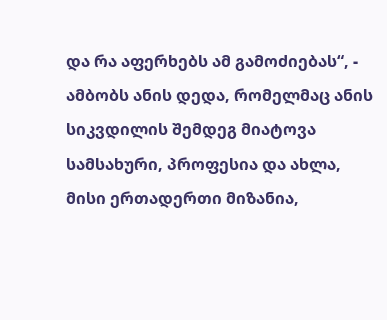და რა აფერხებს ამ გამოძიებას“, - ამბობს ანის დედა, რომელმაც ანის სიკვდილის შემდეგ მიატოვა სამსახური, პროფესია და ახლა, მისი ერთადერთი მიზანია,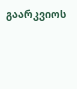გაარკვიოს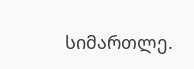სიმართლე.